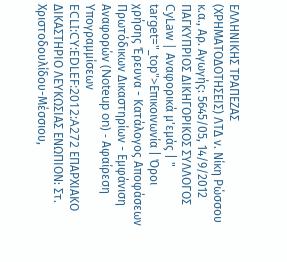ΕΛΛΗΝΙΚΗΣ ΤΡΑΠΕΖΑΣ (ΧΡΗΜΑΤΟΔΟΤΗΣΕΙΣ) ΛΤΔ ν. Νίκη Ρώσσου κ.α., Αρ. Αγωγής: 5645/05, 14/9/2012 ΠΑΓΚΥΠΡΙΟΣ ΔΙΚΗΓΟΡΙΚΟΣ ΣΥΛΛΟΓΟΣ CyLaw | Αναφορικά μ'εμάς | " target="_top">Επικοινωνία | Όροι χρήσης Έρευνα - Κατάλογος Αποφάσεων Πρωτόδικων Δικαστηρίων - Εμφάνιση Αναφορών (Noteup on) - Αφαίρεση Υπογραμμίσεων ECLI:CY:EDLEF:2012:A272 ΕΠΑΡΧΙΑΚΟ ΔΙΚΑΣΤΗΡΙΟ ΛΕΥΚΩΣΙΑΣ ΕΝΩΠΙΟΝ: Στ. Χριστοδουλίδου-Μέσσιου,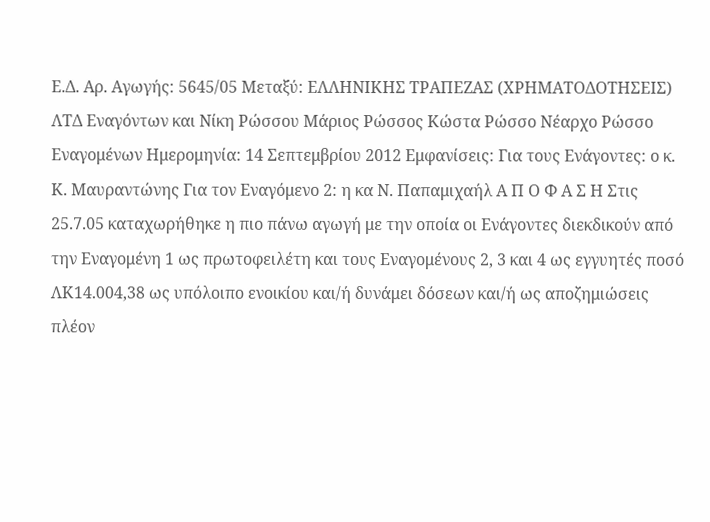Ε.Δ. Αρ. Αγωγής: 5645/05 Μεταξύ: ΕΛΛΗΝΙΚΗΣ ΤΡΑΠΕΖΑΣ (ΧΡΗΜΑΤΟΔΟΤΗΣΕΙΣ) ΛΤΔ Εναγόντων και Νίκη Ρώσσου Μάριος Ρώσσος Κώστα Ρώσσο Νέαρχο Ρώσσο Εναγομένων Ημερομηνία: 14 Σεπτεμβρίου 2012 Εμφανίσεις: Για τους Ενάγοντες: ο κ. Κ. Μαυραντώνης Για τον Εναγόμενο 2: η κα Ν. Παπαμιχαήλ Α Π Ο Φ Α Σ Η Στις 25.7.05 καταχωρήθηκε η πιο πάνω αγωγή με την οποία οι Ενάγοντες διεκδικούν από την Εναγομένη 1 ως πρωτοφειλέτη και τους Εναγομένους 2, 3 και 4 ως εγγυητές ποσό ΛΚ14.004,38 ως υπόλοιπο ενοικίου και/ή δυνάμει δόσεων και/ή ως αποζημιώσεις πλέον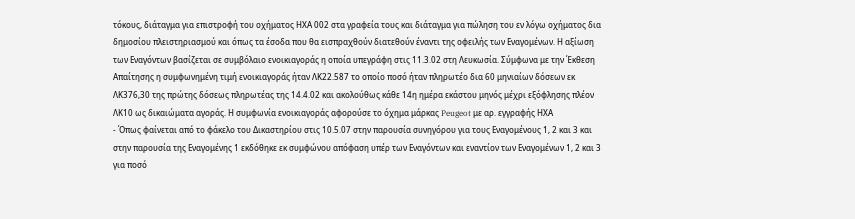τόκους, διάταγμα για επιστροφή του οχήματος ΗΧΑ 002 στα γραφεία τους και διάταγμα για πώληση του εν λόγω οχήματος δια δημοσίου πλειστηριασμού και όπως τα έσοδα που θα εισπραχθούν διατεθούν έναντι της οφειλής των Εναγομένων. Η αξίωση των Εναγόντων βασίζεται σε συμβόλαιο ενοικιαγοράς η οποία υπεγράφη στις 11.3.02 στη Λευκωσία. Σύμφωνα με την Έκθεση Απαίτησης η συμφωνημένη τιμή ενοικιαγοράς ήταν ΛΚ22.587 το οποίο ποσό ήταν πληρωτέο δια 60 μηνιαίων δόσεων εκ ΛΚ376,30 της πρώτης δόσεως πληρωτέας της 14.4.02 και ακολούθως κάθε 14η ημέρα εκάστου μηνός μέχρι εξόφλησης πλέον ΛΚ10 ως δικαιώματα αγοράς. Η συμφωνία ενοικιαγοράς αφορούσε το όχημα μάρκας Peugeot με αρ. εγγραφής ΗΧΑ
- Όπως φαίνεται από το φάκελο του Δικαστηρίου στις 10.5.07 στην παρουσία συνηγόρου για τους Εναγομένους 1, 2 και 3 και στην παρουσία της Εναγομένης 1 εκδόθηκε εκ συμφώνου απόφαση υπέρ των Εναγόντων και εναντίον των Εναγομένων 1, 2 και 3 για ποσό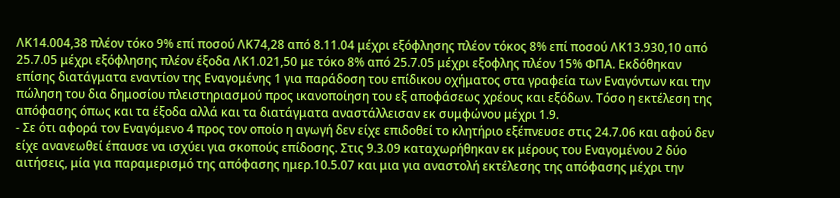ΛΚ14.004,38 πλέον τόκο 9% επί ποσού ΛΚ74,28 από 8.11.04 μέχρι εξόφλησης πλέον τόκος 8% επί ποσού ΛΚ13.930,10 από 25.7.05 μέχρι εξόφλησης πλέον έξοδα ΛΚ1.021,50 με τόκο 8% από 25.7.05 μέχρι εξοφλης πλέον 15% ΦΠΑ. Εκδόθηκαν επίσης διατάγματα εναντίον της Εναγομένης 1 για παράδοση του επίδικου οχήματος στα γραφεία των Εναγόντων και την πώληση του δια δημοσίου πλειστηριασμού προς ικανοποίηση του εξ αποφάσεως χρέους και εξόδων. Τόσο η εκτέλεση της απόφασης όπως και τα έξοδα αλλά και τα διατάγματα αναστάλλεισαν εκ συμφώνου μέχρι 1.9.
- Σε ότι αφορά τον Εναγόμενο 4 προς τον οποίο η αγωγή δεν είχε επιδοθεί το κλητήριο εξέπνευσε στις 24.7.06 και αφού δεν είχε ανανεωθεί έπαυσε να ισχύει για σκοπούς επίδοσης. Στις 9.3.09 καταχωρήθηκαν εκ μέρους του Εναγομένου 2 δύο αιτήσεις, μία για παραμερισμό της απόφασης ημερ.10.5.07 και μια για αναστολή εκτέλεσης της απόφασης μέχρι την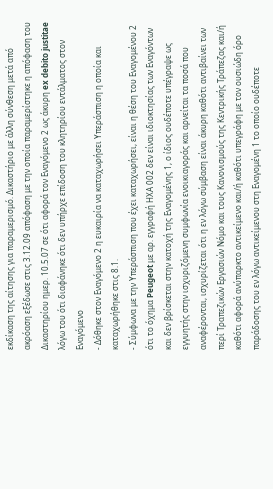εκδίκαση της αίτησης για παραμερισμό. Δικαστήριο με άλλη σύνθεση μετά από ακρόαση εξέδωσε στις 3.12.09 απόφαση με την οποία παραμερίστηκε η απόφαση του Δικαστηρίου ημερ. 10.5.07 σε ότι αφορά τον Εναγόμενο 2 ως άκυρη ex debito justitae λόγω του ότι διαφάνηκε ότι δεν υπήρχε επίδοση του κλητηρίου εντάλματος στον Εναγόμενο
- Δόθηκε στον Εναγόμενο 2 η ευκαιρία να καταχωρήσει Υπεράσπιση η οποία και καταχωρήθηκε στις 8.1.
- Σύμφωνα με την Υπεράσπιση που έχει καταχωρήσει, είναι η θέση του Εναγομένου 2 ότι το όχημα Peugeot με αρ. εγγραφή ΗΧΑ 002 δεν είναι ιδιοκτησίας των Εναγόντων και δεν βρίσκεται στην κατοχή της Εναγομένης 1, ο ίδιος ουδέποτε υπέγραψε ως εγγυητής στην ισχυριζόμενη συμφωνία ενοικιαγοράς και αρνείται τα ποσά που αναφέρονται, ισχυρίζεται ότι η εν λόγω σύμβαση είναι άκυρη καθότι αντιβαίνει των περί Τραπεζικών Εργασιών Νόμο και τους Κανονισμούς της Κεντρικής Τράπεζας και/ή καθότι αφορά ανύπαρκτο αντικείμενο και/ή καθότι υπεγράφη με τον ουσιώδη όρο παράδοσης του εν λόγω αντικείμενου στη Εναγομένη 1 το οποίο ουδέποτε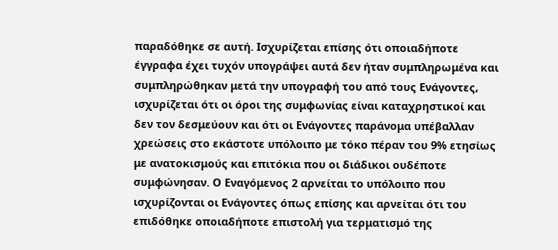παραδόθηκε σε αυτή. Ισχυρίζεται επίσης ότι οποιαδήποτε έγγραφα έχει τυχόν υπογράψει αυτά δεν ήταν συμπληρωμένα και συμπληρώθηκαν μετά την υπογραφή του από τους Ενάγοντες, ισχυρίζεται ότι οι όροι της συμφωνίας είναι καταχρηστικοί και δεν τον δεσμεύουν και ότι οι Ενάγοντες παράνομα υπέβαλλαν χρεώσεις στο εκάστοτε υπόλοιπο με τόκο πέραν του 9% ετησίως με ανατοκισμούς και επιτόκια που οι διάδικοι ουδέποτε συμφώνησαν. Ο Εναγόμενος 2 αρνείται το υπόλοιπο που ισχυρίζονται οι Ενάγοντες όπως επίσης και αρνείται ότι του επιδόθηκε οποιαδήποτε επιστολή για τερματισμό της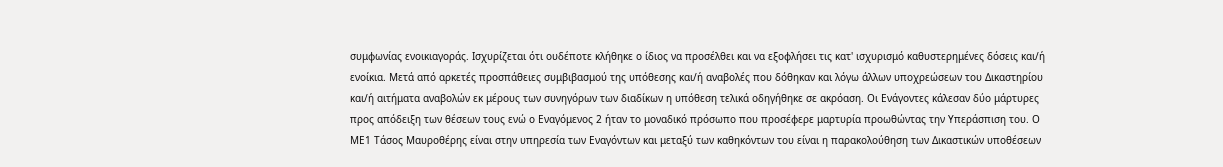συμφωνίας ενοικιαγοράς. Ισχυρίζεται ότι ουδέποτε κλήθηκε ο ίδιος να προσέλθει και να εξοφλήσει τις κατ' ισχυρισμό καθυστερημένες δόσεις και/ή ενοίκια. Μετά από αρκετές προσπάθειες συμβιβασμού της υπόθεσης και/ή αναβολές που δόθηκαν και λόγω άλλων υποχρεώσεων του Δικαστηρίου και/ή αιτήματα αναβολών εκ μέρους των συνηγόρων των διαδίκων η υπόθεση τελικά οδηγήθηκε σε ακρόαση. Οι Ενάγοντες κάλεσαν δύο μάρτυρες προς απόδειξη των θέσεων τους ενώ ο Εναγόμενος 2 ήταν το μοναδικό πρόσωπο που προσέφερε μαρτυρία προωθώντας την Υπεράσπιση του. Ο ΜΕ1 Τάσος Μαυροθέρης είναι στην υπηρεσία των Εναγόντων και μεταξύ των καθηκόντων του είναι η παρακολούθηση των Δικαστικών υποθέσεων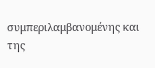συμπεριλαμβανομένης και της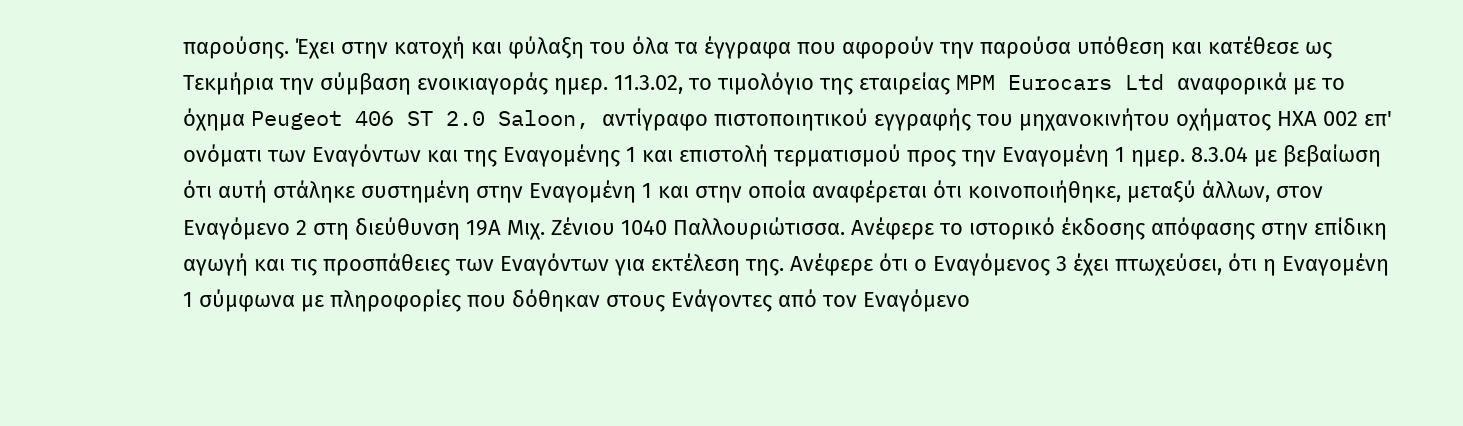παρούσης. Έχει στην κατοχή και φύλαξη του όλα τα έγγραφα που αφορούν την παρούσα υπόθεση και κατέθεσε ως Τεκμήρια την σύμβαση ενοικιαγοράς ημερ. 11.3.02, το τιμολόγιο της εταιρείας MPM Eurocars Ltd αναφορικά με το όχημα Peugeot 406 ST 2.0 Saloon, αντίγραφο πιστοποιητικού εγγραφής του μηχανοκινήτου οχήματος ΗΧΑ 002 επ' ονόματι των Εναγόντων και της Εναγομένης 1 και επιστολή τερματισμού προς την Εναγομένη 1 ημερ. 8.3.04 με βεβαίωση ότι αυτή στάληκε συστημένη στην Εναγομένη 1 και στην οποία αναφέρεται ότι κοινοποιήθηκε, μεταξύ άλλων, στον Εναγόμενο 2 στη διεύθυνση 19Α Μιχ. Ζένιου 1040 Παλλουριώτισσα. Ανέφερε το ιστορικό έκδοσης απόφασης στην επίδικη αγωγή και τις προσπάθειες των Εναγόντων για εκτέλεση της. Ανέφερε ότι ο Εναγόμενος 3 έχει πτωχεύσει, ότι η Εναγομένη 1 σύμφωνα με πληροφορίες που δόθηκαν στους Ενάγοντες από τον Εναγόμενο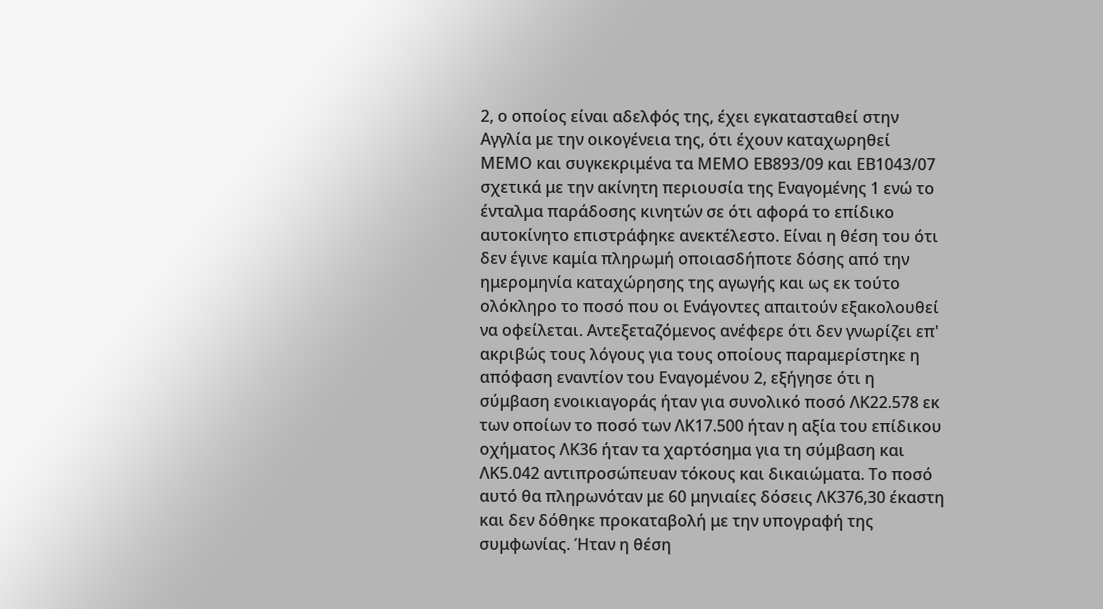2, ο οποίος είναι αδελφός της, έχει εγκατασταθεί στην Αγγλία με την οικογένεια της, ότι έχουν καταχωρηθεί ΜΕΜΟ και συγκεκριμένα τα ΜΕΜΟ ΕΒ893/09 και ΕΒ1043/07 σχετικά με την ακίνητη περιουσία της Εναγομένης 1 ενώ το ένταλμα παράδοσης κινητών σε ότι αφορά το επίδικο αυτοκίνητο επιστράφηκε ανεκτέλεστο. Είναι η θέση του ότι δεν έγινε καμία πληρωμή οποιασδήποτε δόσης από την ημερομηνία καταχώρησης της αγωγής και ως εκ τούτο ολόκληρο το ποσό που οι Ενάγοντες απαιτούν εξακολουθεί να οφείλεται. Αντεξεταζόμενος ανέφερε ότι δεν γνωρίζει επ' ακριβώς τους λόγους για τους οποίους παραμερίστηκε η απόφαση εναντίον του Εναγομένου 2, εξήγησε ότι η σύμβαση ενοικιαγοράς ήταν για συνολικό ποσό ΛΚ22.578 εκ των οποίων το ποσό των ΛΚ17.500 ήταν η αξία του επίδικου οχήματος ΛΚ36 ήταν τα χαρτόσημα για τη σύμβαση και ΛΚ5.042 αντιπροσώπευαν τόκους και δικαιώματα. Το ποσό αυτό θα πληρωνόταν με 60 μηνιαίες δόσεις ΛΚ376,30 έκαστη και δεν δόθηκε προκαταβολή με την υπογραφή της συμφωνίας. Ήταν η θέση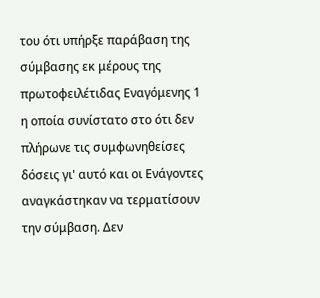του ότι υπήρξε παράβαση της σύμβασης εκ μέρους της πρωτοφειλέτιδας Εναγόμενης 1 η οποία συνίστατο στο ότι δεν πλήρωνε τις συμφωνηθείσες δόσεις γι' αυτό και οι Ενάγοντες αναγκάστηκαν να τερματίσουν την σύμβαση. Δεν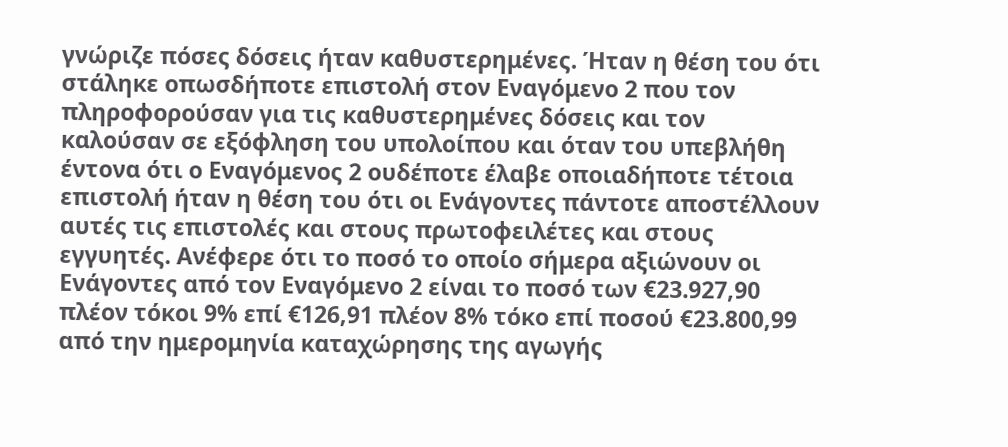γνώριζε πόσες δόσεις ήταν καθυστερημένες. Ήταν η θέση του ότι στάληκε οπωσδήποτε επιστολή στον Εναγόμενο 2 που τον πληροφορούσαν για τις καθυστερημένες δόσεις και τον καλούσαν σε εξόφληση του υπολοίπου και όταν του υπεβλήθη έντονα ότι ο Εναγόμενος 2 ουδέποτε έλαβε οποιαδήποτε τέτοια επιστολή ήταν η θέση του ότι οι Ενάγοντες πάντοτε αποστέλλουν αυτές τις επιστολές και στους πρωτοφειλέτες και στους εγγυητές. Ανέφερε ότι το ποσό το οποίο σήμερα αξιώνουν οι Ενάγοντες από τον Εναγόμενο 2 είναι το ποσό των €23.927,90 πλέον τόκοι 9% επί €126,91 πλέον 8% τόκο επί ποσού €23.800,99 από την ημερομηνία καταχώρησης της αγωγής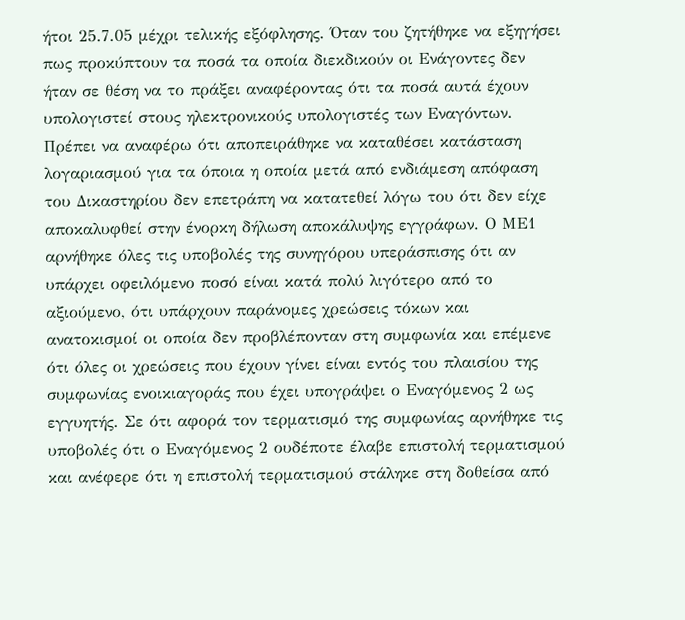ήτοι 25.7.05 μέχρι τελικής εξόφλησης. Όταν του ζητήθηκε να εξηγήσει πως προκύπτουν τα ποσά τα οποία διεκδικούν οι Ενάγοντες δεν ήταν σε θέση να το πράξει αναφέροντας ότι τα ποσά αυτά έχουν υπολογιστεί στους ηλεκτρονικούς υπολογιστές των Εναγόντων. Πρέπει να αναφέρω ότι αποπειράθηκε να καταθέσει κατάσταση λογαριασμού για τα όποια η οποία μετά από ενδιάμεση απόφαση του Δικαστηρίου δεν επετράπη να κατατεθεί λόγω του ότι δεν είχε αποκαλυφθεί στην ένορκη δήλωση αποκάλυψης εγγράφων. Ο ΜΕ1 αρνήθηκε όλες τις υποβολές της συνηγόρου υπεράσπισης ότι αν υπάρχει οφειλόμενο ποσό είναι κατά πολύ λιγότερο από το αξιούμενο, ότι υπάρχουν παράνομες χρεώσεις τόκων και ανατοκισμοί οι οποία δεν προβλέπονταν στη συμφωνία και επέμενε ότι όλες οι χρεώσεις που έχουν γίνει είναι εντός του πλαισίου της συμφωνίας ενοικιαγοράς που έχει υπογράψει ο Εναγόμενος 2 ως εγγυητής. Σε ότι αφορά τον τερματισμό της συμφωνίας αρνήθηκε τις υποβολές ότι ο Εναγόμενος 2 ουδέποτε έλαβε επιστολή τερματισμού και ανέφερε ότι η επιστολή τερματισμού στάληκε στη δοθείσα από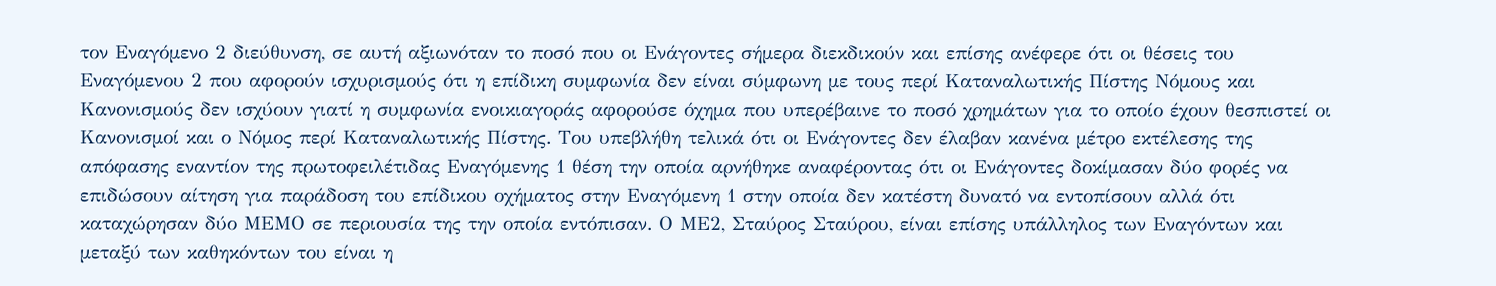τον Εναγόμενο 2 διεύθυνση, σε αυτή αξιωνόταν το ποσό που οι Ενάγοντες σήμερα διεκδικούν και επίσης ανέφερε ότι οι θέσεις του Εναγόμενου 2 που αφορούν ισχυρισμούς ότι η επίδικη συμφωνία δεν είναι σύμφωνη με τους περί Καταναλωτικής Πίστης Νόμους και Κανονισμούς δεν ισχύουν γιατί η συμφωνία ενοικιαγοράς αφορούσε όχημα που υπερέβαινε το ποσό χρημάτων για το οποίο έχουν θεσπιστεί οι Κανονισμοί και ο Νόμος περί Καταναλωτικής Πίστης. Του υπεβλήθη τελικά ότι οι Ενάγοντες δεν έλαβαν κανένα μέτρο εκτέλεσης της απόφασης εναντίον της πρωτοφειλέτιδας Εναγόμενης 1 θέση την οποία αρνήθηκε αναφέροντας ότι οι Ενάγοντες δοκίμασαν δύο φορές να επιδώσουν αίτηση για παράδοση του επίδικου οχήματος στην Εναγόμενη 1 στην οποία δεν κατέστη δυνατό να εντοπίσουν αλλά ότι καταχώρησαν δύο ΜΕΜΟ σε περιουσία της την οποία εντόπισαν. Ο ΜΕ2, Σταύρος Σταύρου, είναι επίσης υπάλληλος των Εναγόντων και μεταξύ των καθηκόντων του είναι η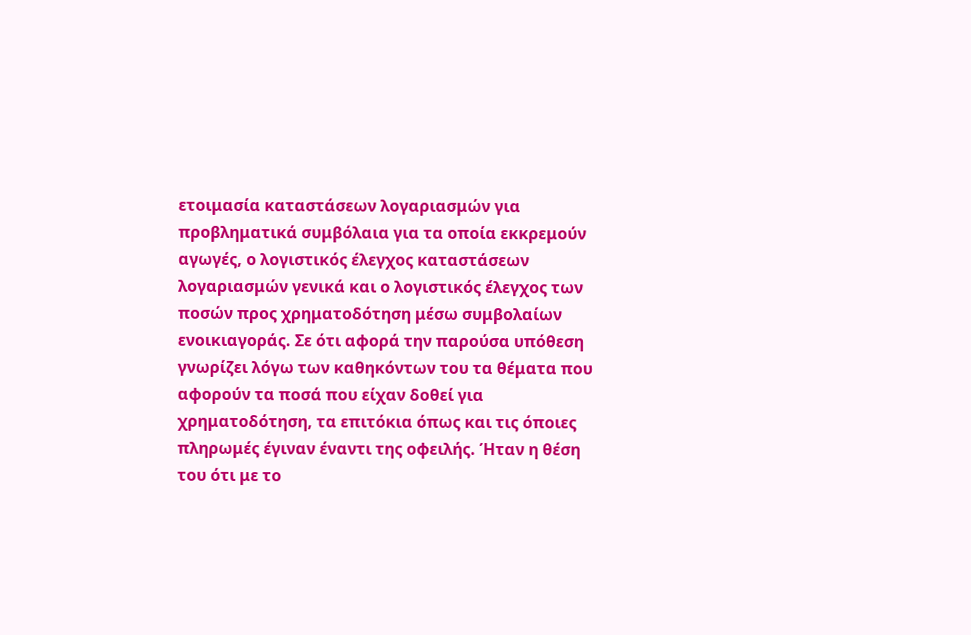ετοιμασία καταστάσεων λογαριασμών για προβληματικά συμβόλαια για τα οποία εκκρεμούν αγωγές, ο λογιστικός έλεγχος καταστάσεων λογαριασμών γενικά και ο λογιστικός έλεγχος των ποσών προς χρηματοδότηση μέσω συμβολαίων ενοικιαγοράς. Σε ότι αφορά την παρούσα υπόθεση γνωρίζει λόγω των καθηκόντων του τα θέματα που αφορούν τα ποσά που είχαν δοθεί για χρηματοδότηση, τα επιτόκια όπως και τις όποιες πληρωμές έγιναν έναντι της οφειλής. Ήταν η θέση του ότι με το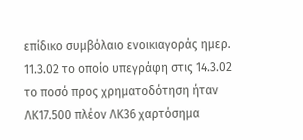επίδικο συμβόλαιο ενοικιαγοράς ημερ. 11.3.02 το οποίο υπεγράφη στις 14.3.02 το ποσό προς χρηματοδότηση ήταν ΛΚ17.500 πλέον ΛΚ36 χαρτόσημα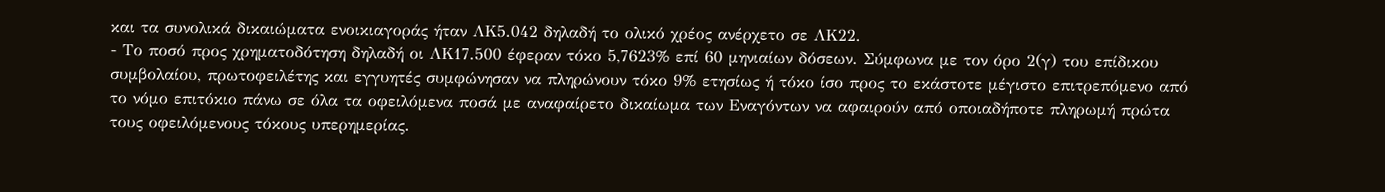και τα συνολικά δικαιώματα ενοικιαγοράς ήταν ΛΚ5.042 δηλαδή το ολικό χρέος ανέρχετο σε ΛΚ22.
- Το ποσό προς χρηματοδότηση δηλαδή οι ΛΚ17.500 έφεραν τόκο 5,7623% επί 60 μηνιαίων δόσεων. Σύμφωνα με τον όρο 2(γ) του επίδικου συμβολαίου, πρωτοφειλέτης και εγγυητές συμφώνησαν να πληρώνουν τόκο 9% ετησίως ή τόκο ίσο προς το εκάστοτε μέγιστο επιτρεπόμενο από το νόμο επιτόκιο πάνω σε όλα τα οφειλόμενα ποσά με αναφαίρετο δικαίωμα των Εναγόντων να αφαιρούν από οποιαδήποτε πληρωμή πρώτα τους οφειλόμενους τόκους υπερημερίας.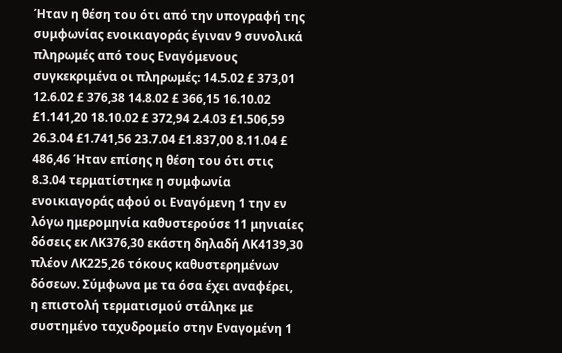Ήταν η θέση του ότι από την υπογραφή της συμφωνίας ενοικιαγοράς έγιναν 9 συνολικά πληρωμές από τους Εναγόμενους συγκεκριμένα οι πληρωμές: 14.5.02 £ 373,01 12.6.02 £ 376,38 14.8.02 £ 366,15 16.10.02 £1.141,20 18.10.02 £ 372,94 2.4.03 £1.506,59 26.3.04 £1.741,56 23.7.04 £1.837,00 8.11.04 £ 486,46 Ήταν επίσης η θέση του ότι στις 8.3.04 τερματίστηκε η συμφωνία ενοικιαγοράς αφού οι Εναγόμενη 1 την εν λόγω ημερομηνία καθυστερούσε 11 μηνιαίες δόσεις εκ ΛΚ376,30 εκάστη δηλαδή ΛΚ4139,30 πλέον ΛΚ225,26 τόκους καθυστερημένων δόσεων. Σύμφωνα με τα όσα έχει αναφέρει, η επιστολή τερματισμού στάληκε με συστημένο ταχυδρομείο στην Εναγομένη 1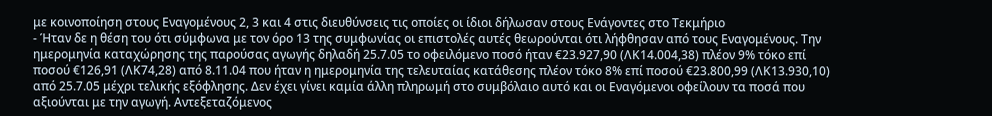με κοινοποίηση στους Εναγομένους 2, 3 και 4 στις διευθύνσεις τις οποίες οι ίδιοι δήλωσαν στους Ενάγοντες στο Τεκμήριο
- Ήταν δε η θέση του ότι σύμφωνα με τον όρο 13 της συμφωνίας οι επιστολές αυτές θεωρούνται ότι λήφθησαν από τους Εναγομένους. Την ημερομηνία καταχώρησης της παρούσας αγωγής δηλαδή 25.7.05 το οφειλόμενο ποσό ήταν €23.927,90 (ΛΚ14.004,38) πλέον 9% τόκο επί ποσού €126,91 (ΛΚ74,28) από 8.11.04 που ήταν η ημερομηνία της τελευταίας κατάθεσης πλέον τόκο 8% επί ποσού €23.800,99 (ΛΚ13.930,10) από 25.7.05 μέχρι τελικής εξόφλησης. Δεν έχει γίνει καμία άλλη πληρωμή στο συμβόλαιο αυτό και οι Εναγόμενοι οφείλουν τα ποσά που αξιούνται με την αγωγή. Αντεξεταζόμενος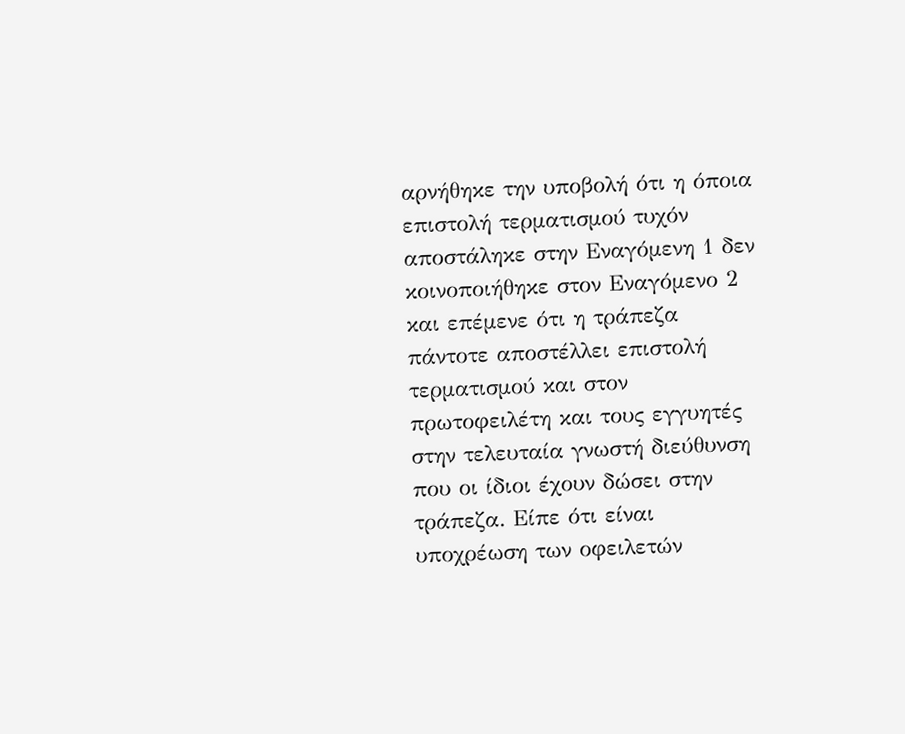αρνήθηκε την υποβολή ότι η όποια επιστολή τερματισμού τυχόν αποστάληκε στην Εναγόμενη 1 δεν κοινοποιήθηκε στον Εναγόμενο 2 και επέμενε ότι η τράπεζα πάντοτε αποστέλλει επιστολή τερματισμού και στον πρωτοφειλέτη και τους εγγυητές στην τελευταία γνωστή διεύθυνση που οι ίδιοι έχουν δώσει στην τράπεζα. Είπε ότι είναι υποχρέωση των οφειλετών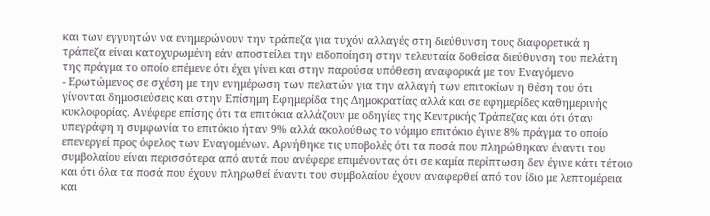και των εγγυητών να ενημερώνουν την τράπεζα για τυχόν αλλαγές στη διεύθυνση τους διαφορετικά η τράπεζα είναι κατοχυρωμένη εάν αποστείλει την ειδοποίηση στην τελευταία δοθείσα διεύθυνση του πελάτη της πράγμα το οποίο επέμενε ότι έχει γίνει και στην παρούσα υπόθεση αναφορικά με τον Εναγόμενο
- Ερωτώμενος σε σχέση με την ενημέρωση των πελατών για την αλλαγή των επιτοκίων η θέση του ότι γίνονται δημοσιεύσεις και στην Επίσημη Εφημερίδα της Δημοκρατίας αλλά και σε εφημερίδες καθημερινής κυκλοφορίας. Ανέφερε επίσης ότι τα επιτόκια αλλάζουν με οδηγίες της Κεντρικής Τράπεζας και ότι όταν υπεγράφη η συμφωνία το επιτόκιο ήταν 9% αλλά ακολούθως το νόμιμο επιτόκιο έγινε 8% πράγμα το οποίο επενεργεί προς όφελος των Εναγομένων. Αρνήθηκε τις υποβολές ότι τα ποσά που πληρώθηκαν έναντι του συμβολαίου είναι περισσότερα από αυτά που ανέφερε επιμένοντας ότι σε καμία περίπτωση δεν έγινε κάτι τέτοιο και ότι όλα τα ποσά που έχουν πληρωθεί έναντι του συμβολαίου έχουν αναφερθεί από τον ίδιο με λεπτομέρεια και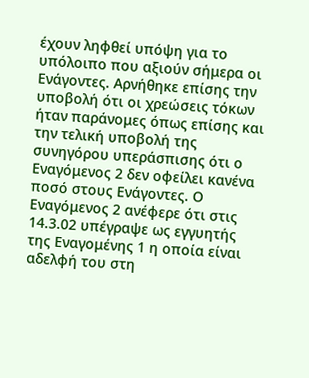έχουν ληφθεί υπόψη για το υπόλοιπο που αξιούν σήμερα οι Ενάγοντες. Αρνήθηκε επίσης την υποβολή ότι οι χρεώσεις τόκων ήταν παράνομες όπως επίσης και την τελική υποβολή της συνηγόρου υπεράσπισης ότι ο Εναγόμενος 2 δεν οφείλει κανένα ποσό στους Ενάγοντες. Ο Εναγόμενος 2 ανέφερε ότι στις 14.3.02 υπέγραψε ως εγγυητής της Εναγομένης 1 η οποία είναι αδελφή του στη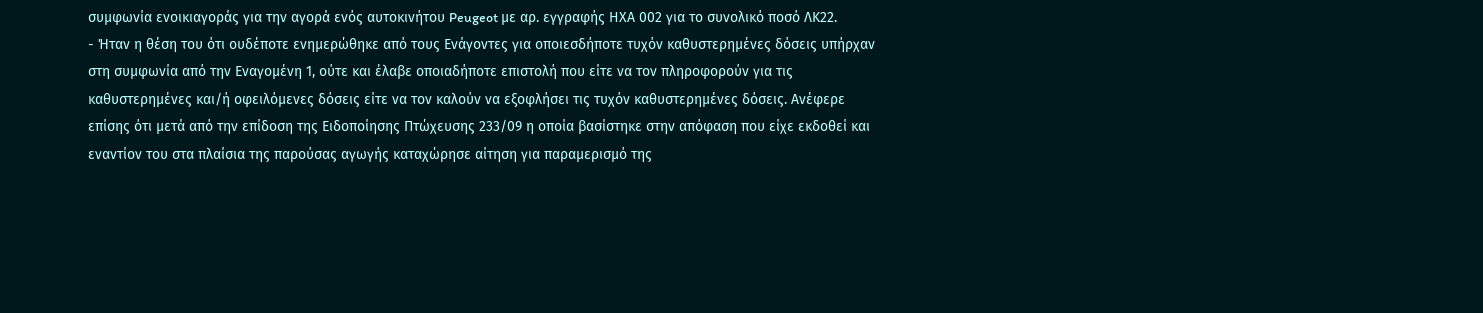συμφωνία ενοικιαγοράς για την αγορά ενός αυτοκινήτου Peugeot με αρ. εγγραφής ΗΧΑ 002 για το συνολικό ποσό ΛΚ22.
- Ήταν η θέση του ότι ουδέποτε ενημερώθηκε από τους Ενάγοντες για οποιεσδήποτε τυχόν καθυστερημένες δόσεις υπήρχαν στη συμφωνία από την Εναγομένη 1, ούτε και έλαβε οποιαδήποτε επιστολή που είτε να τον πληροφορούν για τις καθυστερημένες και/ή οφειλόμενες δόσεις είτε να τον καλούν να εξοφλήσει τις τυχόν καθυστερημένες δόσεις. Ανέφερε επίσης ότι μετά από την επίδοση της Ειδοποίησης Πτώχευσης 233/09 η οποία βασίστηκε στην απόφαση που είχε εκδοθεί και εναντίον του στα πλαίσια της παρούσας αγωγής καταχώρησε αίτηση για παραμερισμό της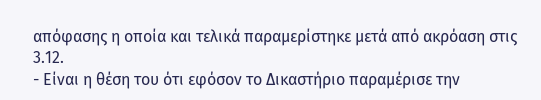απόφασης η οποία και τελικά παραμερίστηκε μετά από ακρόαση στις 3.12.
- Είναι η θέση του ότι εφόσον το Δικαστήριο παραμέρισε την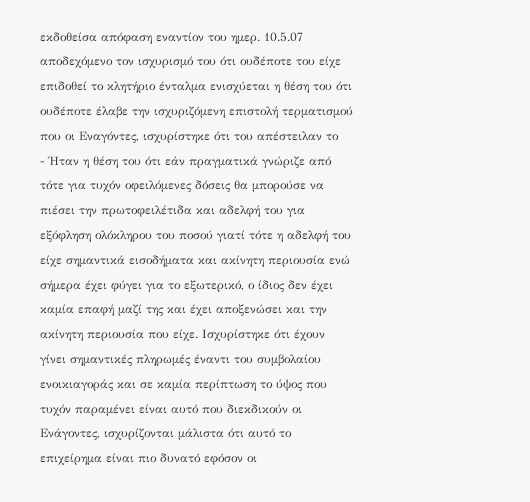εκδοθείσα απόφαση εναντίον του ημερ. 10.5.07 αποδεχόμενο τον ισχυρισμό του ότι ουδέποτε του είχε επιδοθεί το κλητήριο ένταλμα ενισχύεται η θέση του ότι ουδέποτε έλαβε την ισχυριζόμενη επιστολή τερματισμού που οι Εναγόντες, ισχυρίστηκε ότι του απέστειλαν το
- Ήταν η θέση του ότι εάν πραγματικά γνώριζε από τότε για τυχόν οφειλόμενες δόσεις θα μπορούσε να πιέσει την πρωτοφειλέτιδα και αδελφή του για εξόφληση ολόκληρου του ποσού γιατί τότε η αδελφή του είχε σημαντικά εισοδήματα και ακίνητη περιουσία ενώ σήμερα έχει φύγει για το εξωτερικό, ο ίδιος δεν έχει καμία επαφή μαζί της και έχει αποξενώσει και την ακίνητη περιουσία που είχε. Ισχυρίστηκε ότι έχουν γίνει σημαντικές πληρωμές έναντι του συμβολαίου ενοικιαγοράς και σε καμία περίπτωση το ύψος που τυχόν παραμένει είναι αυτό που διεκδικούν οι Ενάγοντες, ισχυρίζονται μάλιστα ότι αυτό το επιχείρημα είναι πιο δυνατό εφόσον οι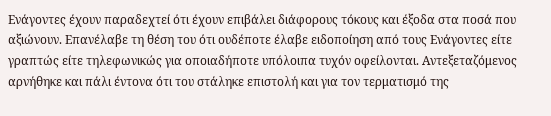Ενάγοντες έχουν παραδεχτεί ότι έχουν επιβάλει διάφορους τόκους και έξοδα στα ποσά που αξιώνουν. Επανέλαβε τη θέση του ότι ουδέποτε έλαβε ειδοποίηση από τους Ενάγοντες είτε γραπτώς είτε τηλεφωνικώς για οποιαδήποτε υπόλοιπα τυχόν οφείλονται. Αντεξεταζόμενος αρνήθηκε και πάλι έντονα ότι του στάληκε επιστολή και για τον τερματισμό της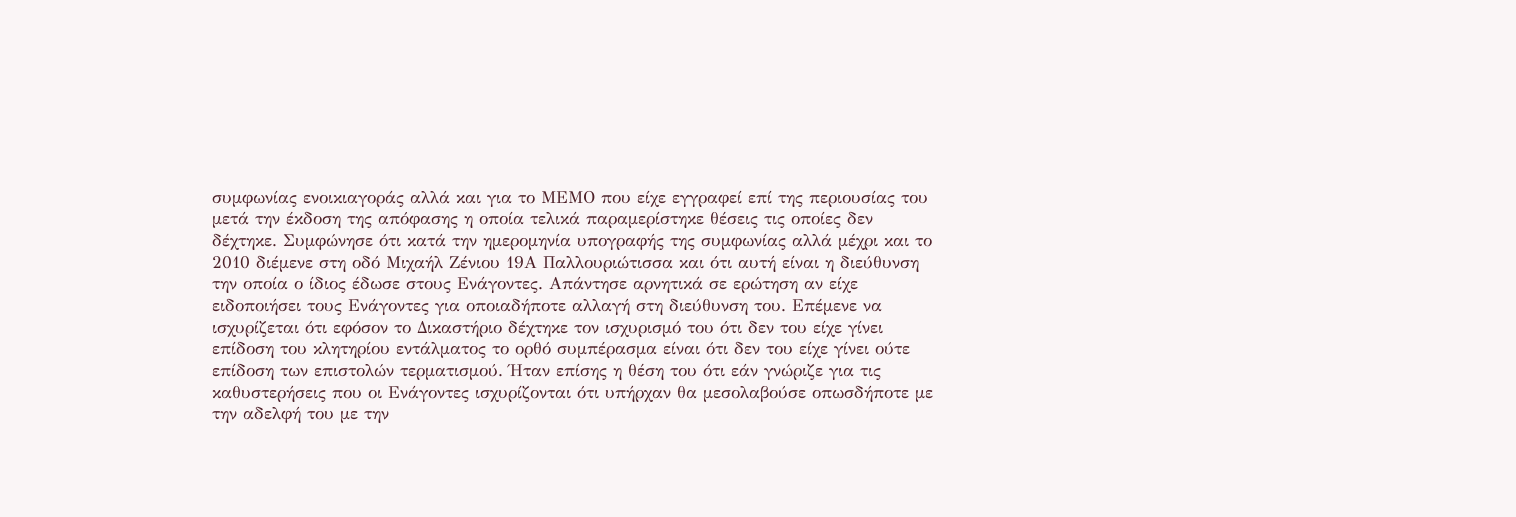συμφωνίας ενοικιαγοράς αλλά και για το ΜΕΜΟ που είχε εγγραφεί επί της περιουσίας του μετά την έκδοση της απόφασης η οποία τελικά παραμερίστηκε θέσεις τις οποίες δεν δέχτηκε. Συμφώνησε ότι κατά την ημερομηνία υπογραφής της συμφωνίας αλλά μέχρι και το 2010 διέμενε στη οδό Μιχαήλ Ζένιου 19Α Παλλουριώτισσα και ότι αυτή είναι η διεύθυνση την οποία ο ίδιος έδωσε στους Ενάγοντες. Απάντησε αρνητικά σε ερώτηση αν είχε ειδοποιήσει τους Ενάγοντες για οποιαδήποτε αλλαγή στη διεύθυνση του. Επέμενε να ισχυρίζεται ότι εφόσον το Δικαστήριο δέχτηκε τον ισχυρισμό του ότι δεν του είχε γίνει επίδοση του κλητηρίου εντάλματος το ορθό συμπέρασμα είναι ότι δεν του είχε γίνει ούτε επίδοση των επιστολών τερματισμού. Ήταν επίσης η θέση του ότι εάν γνώριζε για τις καθυστερήσεις που οι Ενάγοντες ισχυρίζονται ότι υπήρχαν θα μεσολαβούσε οπωσδήποτε με την αδελφή του με την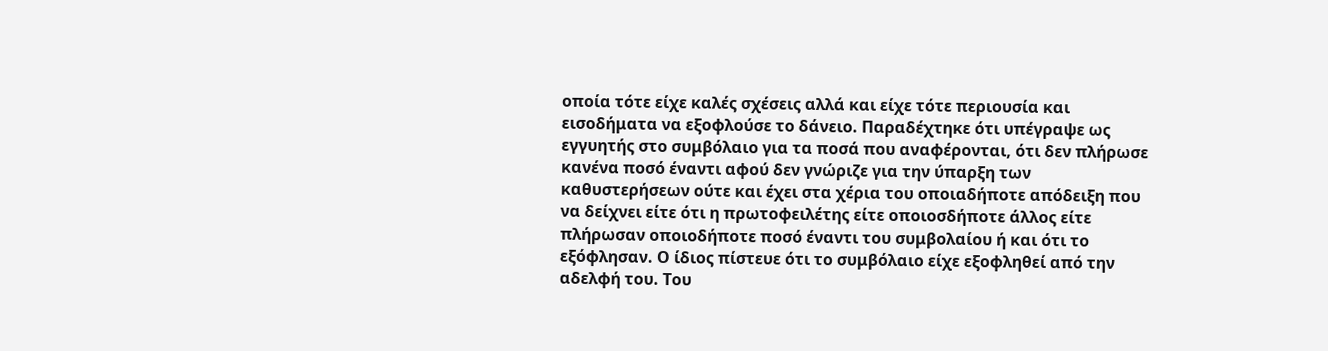οποία τότε είχε καλές σχέσεις αλλά και είχε τότε περιουσία και εισοδήματα να εξοφλούσε το δάνειο. Παραδέχτηκε ότι υπέγραψε ως εγγυητής στο συμβόλαιο για τα ποσά που αναφέρονται, ότι δεν πλήρωσε κανένα ποσό έναντι αφού δεν γνώριζε για την ύπαρξη των καθυστερήσεων ούτε και έχει στα χέρια του οποιαδήποτε απόδειξη που να δείχνει είτε ότι η πρωτοφειλέτης είτε οποιοσδήποτε άλλος είτε πλήρωσαν οποιοδήποτε ποσό έναντι του συμβολαίου ή και ότι το εξόφλησαν. Ο ίδιος πίστευε ότι το συμβόλαιο είχε εξοφληθεί από την αδελφή του. Του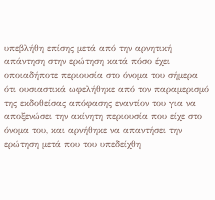υπεβλήθη επίσης μετά από την αρνητική απάντηση στην ερώτηση κατά πόσο έχει οποιαδήποτε περιουσία στο όνομα του σήμερα ότι ουσιαστικά ωφελήθηκε από τον παραμερισμό της εκδοθείσας απόφασης εναντίον του για να αποξενώσει την ακίνητη περιουσία που είχε στο όνομα του, και αρνήθηκε να απαντήσει την ερώτηση μετά που του υπεδείχθη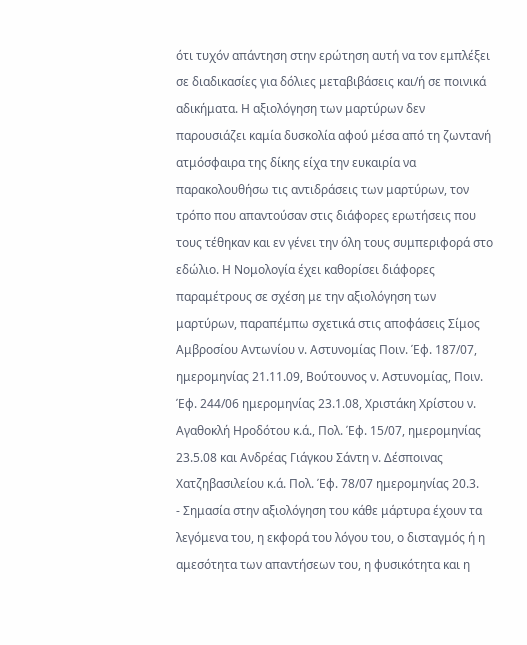ότι τυχόν απάντηση στην ερώτηση αυτή να τον εμπλέξει σε διαδικασίες για δόλιες μεταβιβάσεις και/ή σε ποινικά αδικήματα. Η αξιολόγηση των μαρτύρων δεν παρουσιάζει καμία δυσκολία αφού μέσα από τη ζωντανή ατμόσφαιρα της δίκης είχα την ευκαιρία να παρακολουθήσω τις αντιδράσεις των μαρτύρων, τον τρόπο που απαντούσαν στις διάφορες ερωτήσεις που τους τέθηκαν και εν γένει την όλη τους συμπεριφορά στο εδώλιο. Η Νομολογία έχει καθορίσει διάφορες παραμέτρους σε σχέση με την αξιολόγηση των μαρτύρων, παραπέμπω σχετικά στις αποφάσεις Σίμος Αμβροσίου Αντωνίου ν. Αστυνομίας Ποιν. Έφ. 187/07, ημερομηνίας 21.11.09, Βούτουνος ν. Αστυνομίας, Ποιν. Έφ. 244/06 ημερομηνίας 23.1.08, Χριστάκη Χρίστου ν. Αγαθοκλή Ηροδότου κ.ά., Πολ. Έφ. 15/07, ημερομηνίας 23.5.08 και Ανδρέας Γιάγκου Σάντη ν. Δέσποινας Χατζηβασιλείου κ.ά. Πολ. Έφ. 78/07 ημερομηνίας 20.3.
- Σημασία στην αξιολόγηση του κάθε μάρτυρα έχουν τα λεγόμενα του, η εκφορά του λόγου του, ο δισταγμός ή η αμεσότητα των απαντήσεων του, η φυσικότητα και η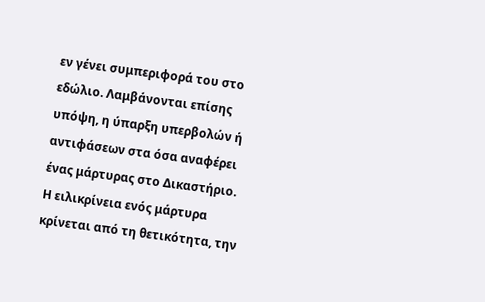εν γένει συμπεριφορά του στο εδώλιο. Λαμβάνονται επίσης υπόψη, η ύπαρξη υπερβολών ή αντιφάσεων στα όσα αναφέρει ένας μάρτυρας στο Δικαστήριο. Η ειλικρίνεια ενός μάρτυρα κρίνεται από τη θετικότητα, την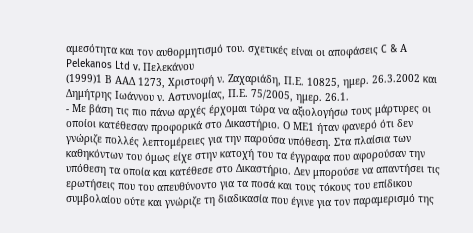αμεσότητα και τον αυθορμητισμό του. σχετικές είναι οι αποφάσεις C & Α Pelekanos Ltd v. Πελεκάνου
(1999)1 Β ΑΑΔ 1273, Χριστοφή ν. Ζαχαριάδη, Π.Ε. 10825, ημερ. 26.3.2002 και Δημήτρης Ιωάννου ν. Αστυνομίας, Π.Ε. 75/2005, ημερ. 26.1.
- Με βάση τις πιο πάνω αρχές έρχομαι τώρα να αξιολογήσω τους μάρτυρες οι οποίοι κατέθεσαν προφορικά στο Δικαστήριο. Ο ΜΕ1 ήταν φανερό ότι δεν γνώριζε πολλές λεπτομέρειες για την παρούσα υπόθεση. Στα πλαίσια των καθηκόντων του όμως είχε στην κατοχή του τα έγγραφα που αφορούσαν την υπόθεση τα οποία και κατέθεσε στο Δικαστήριο. Δεν μπορούσε να απαντήσει τις ερωτήσεις που του απευθύνοντο για τα ποσά και τους τόκους του επίδικου συμβολαίου ούτε και γνώριζε τη διαδικασία που έγινε για τον παραμερισμό της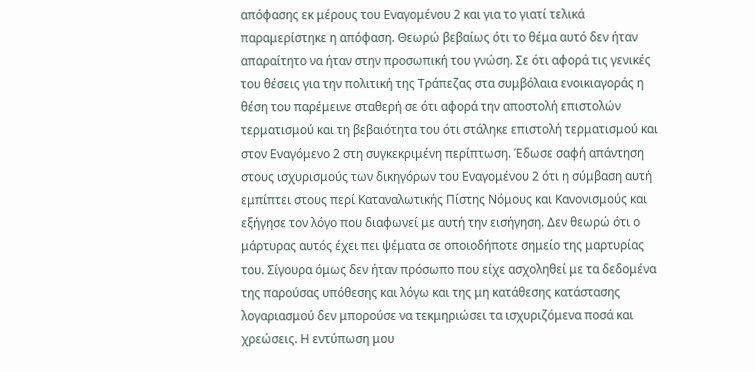απόφασης εκ μέρους του Εναγομένου 2 και για το γιατί τελικά παραμερίστηκε η απόφαση. Θεωρώ βεβαίως ότι το θέμα αυτό δεν ήταν απαραίτητο να ήταν στην προσωπική του γνώση. Σε ότι αφορά τις γενικές του θέσεις για την πολιτική της Τράπεζας στα συμβόλαια ενοικιαγοράς η θέση του παρέμεινε σταθερή σε ότι αφορά την αποστολή επιστολών τερματισμού και τη βεβαιότητα του ότι στάληκε επιστολή τερματισμού και στον Εναγόμενο 2 στη συγκεκριμένη περίπτωση. Έδωσε σαφή απάντηση στους ισχυρισμούς των δικηγόρων του Εναγομένου 2 ότι η σύμβαση αυτή εμπίπτει στους περί Καταναλωτικής Πίστης Νόμους και Κανονισμούς και εξήγησε τον λόγο που διαφωνεί με αυτή την εισήγηση. Δεν θεωρώ ότι ο μάρτυρας αυτός έχει πει ψέματα σε οποιοδήποτε σημείο της μαρτυρίας του. Σίγουρα όμως δεν ήταν πρόσωπο που είχε ασχοληθεί με τα δεδομένα της παρούσας υπόθεσης και λόγω και της μη κατάθεσης κατάστασης λογαριασμού δεν μπορούσε να τεκμηριώσει τα ισχυριζόμενα ποσά και χρεώσεις. Η εντύπωση μου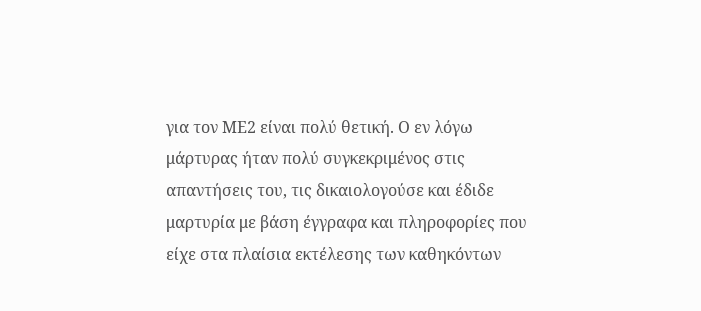για τον ΜΕ2 είναι πολύ θετική. Ο εν λόγω μάρτυρας ήταν πολύ συγκεκριμένος στις απαντήσεις του, τις δικαιολογούσε και έδιδε μαρτυρία με βάση έγγραφα και πληροφορίες που είχε στα πλαίσια εκτέλεσης των καθηκόντων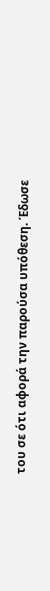του σε ότι αφορά την παρούσα υπόθεση. Έδωσε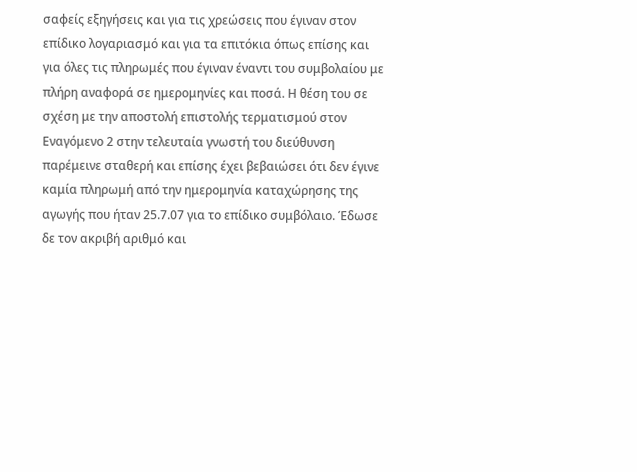σαφείς εξηγήσεις και για τις χρεώσεις που έγιναν στον επίδικο λογαριασμό και για τα επιτόκια όπως επίσης και για όλες τις πληρωμές που έγιναν έναντι του συμβολαίου με πλήρη αναφορά σε ημερομηνίες και ποσά. Η θέση του σε σχέση με την αποστολή επιστολής τερματισμού στον Εναγόμενο 2 στην τελευταία γνωστή του διεύθυνση παρέμεινε σταθερή και επίσης έχει βεβαιώσει ότι δεν έγινε καμία πληρωμή από την ημερομηνία καταχώρησης της αγωγής που ήταν 25.7.07 για το επίδικο συμβόλαιο. Έδωσε δε τον ακριβή αριθμό και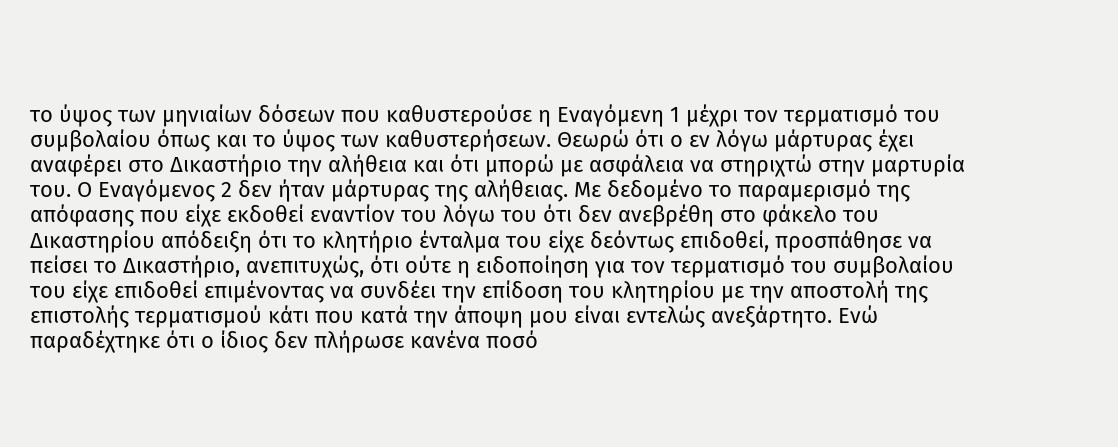το ύψος των μηνιαίων δόσεων που καθυστερούσε η Εναγόμενη 1 μέχρι τον τερματισμό του συμβολαίου όπως και το ύψος των καθυστερήσεων. Θεωρώ ότι ο εν λόγω μάρτυρας έχει αναφέρει στο Δικαστήριο την αλήθεια και ότι μπορώ με ασφάλεια να στηριχτώ στην μαρτυρία του. Ο Εναγόμενος 2 δεν ήταν μάρτυρας της αλήθειας. Με δεδομένο το παραμερισμό της απόφασης που είχε εκδοθεί εναντίον του λόγω του ότι δεν ανεβρέθη στο φάκελο του Δικαστηρίου απόδειξη ότι το κλητήριο ένταλμα του είχε δεόντως επιδοθεί, προσπάθησε να πείσει το Δικαστήριο, ανεπιτυχώς, ότι ούτε η ειδοποίηση για τον τερματισμό του συμβολαίου του είχε επιδοθεί επιμένοντας να συνδέει την επίδοση του κλητηρίου με την αποστολή της επιστολής τερματισμού κάτι που κατά την άποψη μου είναι εντελώς ανεξάρτητο. Ενώ παραδέχτηκε ότι ο ίδιος δεν πλήρωσε κανένα ποσό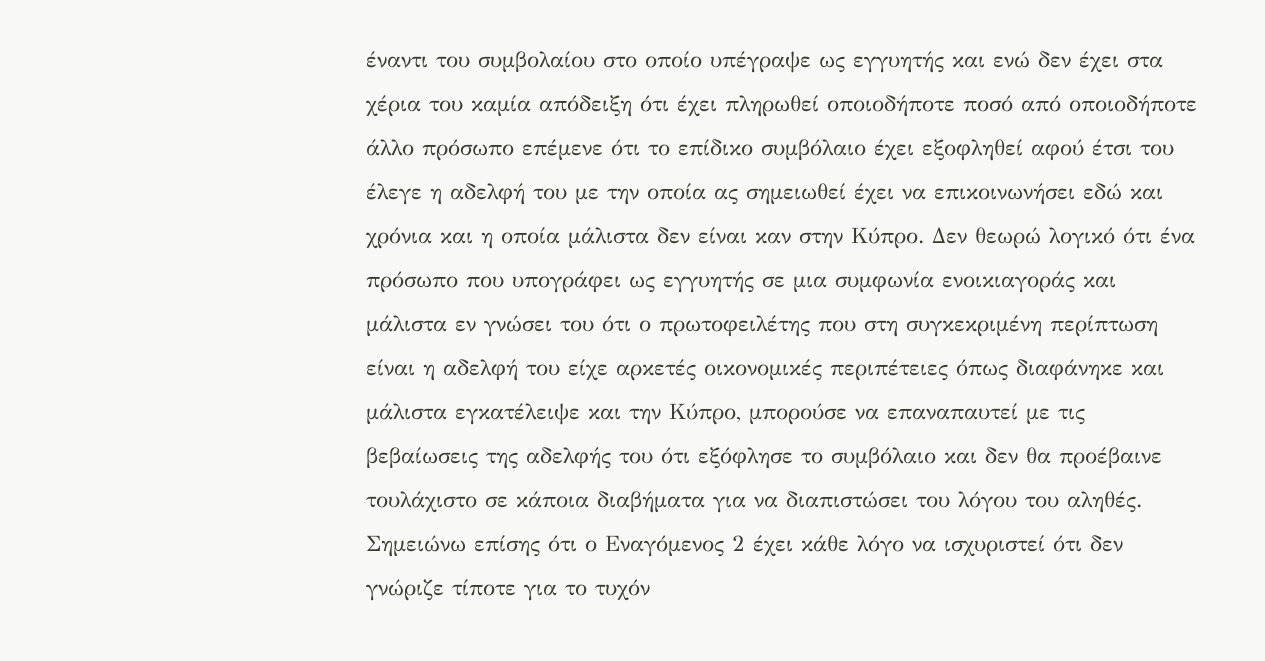έναντι του συμβολαίου στο οποίο υπέγραψε ως εγγυητής και ενώ δεν έχει στα χέρια του καμία απόδειξη ότι έχει πληρωθεί οποιοδήποτε ποσό από οποιοδήποτε άλλο πρόσωπο επέμενε ότι το επίδικο συμβόλαιο έχει εξοφληθεί αφού έτσι του έλεγε η αδελφή του με την οποία ας σημειωθεί έχει να επικοινωνήσει εδώ και χρόνια και η οποία μάλιστα δεν είναι καν στην Κύπρο. Δεν θεωρώ λογικό ότι ένα πρόσωπο που υπογράφει ως εγγυητής σε μια συμφωνία ενοικιαγοράς και μάλιστα εν γνώσει του ότι ο πρωτοφειλέτης που στη συγκεκριμένη περίπτωση είναι η αδελφή του είχε αρκετές οικονομικές περιπέτειες όπως διαφάνηκε και μάλιστα εγκατέλειψε και την Κύπρο, μπορούσε να επαναπαυτεί με τις βεβαίωσεις της αδελφής του ότι εξόφλησε το συμβόλαιο και δεν θα προέβαινε τουλάχιστο σε κάποια διαβήματα για να διαπιστώσει του λόγου του αληθές. Σημειώνω επίσης ότι ο Εναγόμενος 2 έχει κάθε λόγο να ισχυριστεί ότι δεν γνώριζε τίποτε για το τυχόν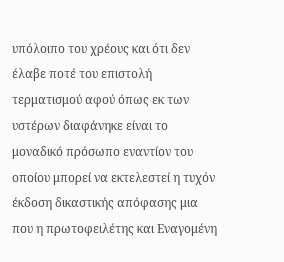υπόλοιπο του χρέους και ότι δεν έλαβε ποτέ του επιστολή τερματισμού αφού όπως εκ των υστέρων διαφάνηκε είναι το μοναδικό πρόσωπο εναντίον του οποίου μπορεί να εκτελεστεί η τυχόν έκδοση δικαστικής απόφασης μια που η πρωτοφειλέτης και Εναγομένη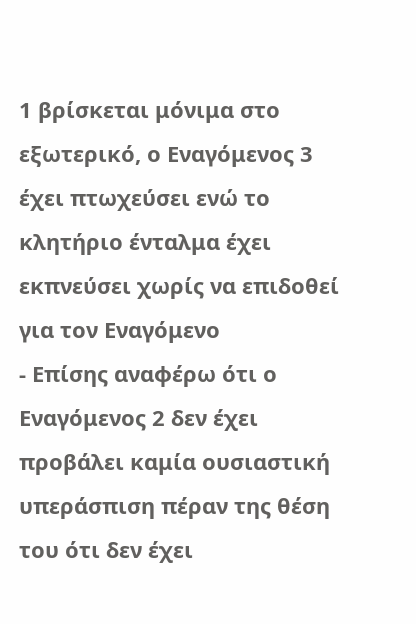1 βρίσκεται μόνιμα στο εξωτερικό, ο Εναγόμενος 3 έχει πτωχεύσει ενώ το κλητήριο ένταλμα έχει εκπνεύσει χωρίς να επιδοθεί για τον Εναγόμενο
- Επίσης αναφέρω ότι ο Εναγόμενος 2 δεν έχει προβάλει καμία ουσιαστική υπεράσπιση πέραν της θέση του ότι δεν έχει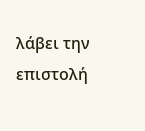λάβει την επιστολή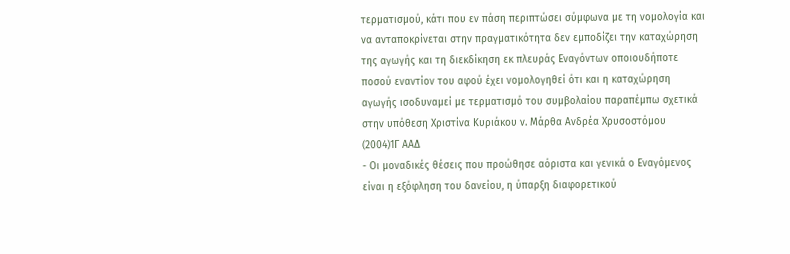τερματισμού, κάτι που εν πάση περιπτώσει σύμφωνα με τη νομολογία και να ανταποκρίνεται στην πραγματικότητα δεν εμποδίζει την καταχώρηση της αγωγής και τη διεκδίκηση εκ πλευράς Εναγόντων οποιουδήποτε ποσού εναντίον του αφού έχει νομολογηθεί ότι και η καταχώρηση αγωγής ισοδυναμεί με τερματισμό του συμβολαίου παραπέμπω σχετικά στην υπόθεση Χριστίνα Κυριάκου ν. Μάρθα Ανδρέα Χρυσοστόμου
(2004)1Γ ΑΑΔ
- Οι μοναδικές θέσεις που προώθησε αόριστα και γενικά ο Εναγόμενος είναι η εξόφληση του δανείου, η ύπαρξη διαφορετικού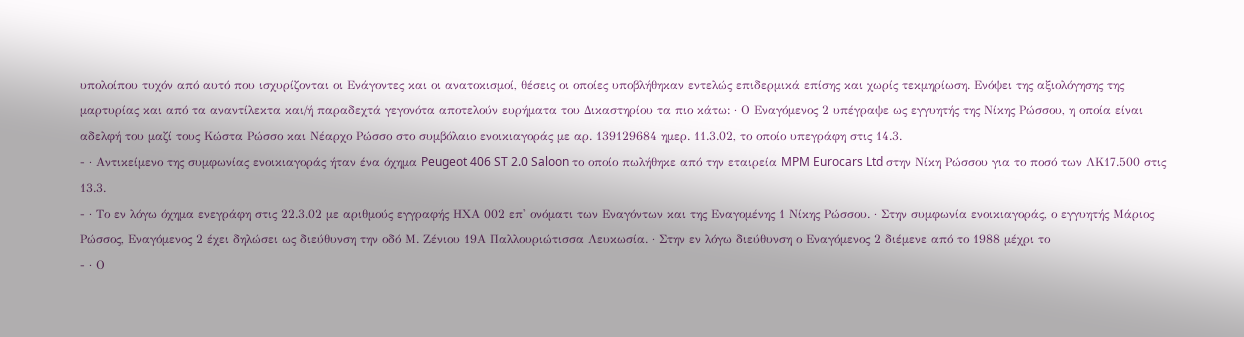υπολοίπου τυχόν από αυτό που ισχυρίζονται οι Ενάγοντες και οι ανατοκισμοί, θέσεις οι οποίες υποβλήθηκαν εντελώς επιδερμικά επίσης και χωρίς τεκμηρίωση. Ενόψει της αξιολόγησης της μαρτυρίας και από τα αναντίλεκτα και/ή παραδεχτά γεγονότα αποτελούν ευρήματα του Δικαστηρίου τα πιο κάτω: · Ο Εναγόμενος 2 υπέγραψε ως εγγυητής της Νίκης Ρώσσου, η οποία είναι αδελφή του μαζί τους Κώστα Ρώσσο και Νέαρχο Ρώσσο στο συμβόλαιο ενοικιαγοράς με αρ. 139129684 ημερ. 11.3.02, το οποίο υπεγράφη στις 14.3.
- · Αντικείμενο της συμφωνίας ενοικιαγοράς ήταν ένα όχημα Peugeot 406 ST 2.0 Saloon το οποίο πωλήθηκε από την εταιρεία MPM Eurocars Ltd στην Νίκη Ρώσσου για το ποσό των ΛΚ17.500 στις 13.3.
- · Το εν λόγω όχημα ενεγράφη στις 22.3.02 με αριθμούς εγγραφής ΗΧΑ 002 επ' ονόματι των Εναγόντων και της Εναγομένης 1 Νίκης Ρώσσου. · Στην συμφωνία ενοικιαγοράς, ο εγγυητής Μάριος Ρώσσος, Εναγόμενος 2 έχει δηλώσει ως διεύθυνση την οδό Μ. Ζένιου 19Α Παλλουριώτισσα Λευκωσία. · Στην εν λόγω διεύθυνση ο Εναγόμενος 2 διέμενε από το 1988 μέχρι το
- · Ο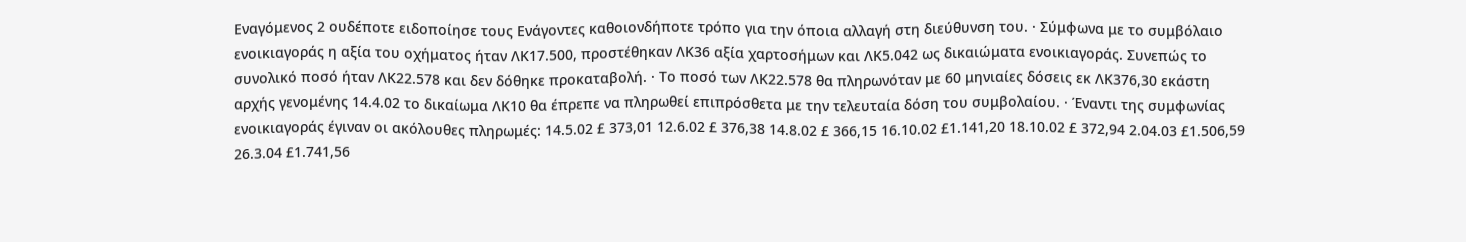Εναγόμενος 2 ουδέποτε ειδοποίησε τους Ενάγοντες καθοιονδήποτε τρόπο για την όποια αλλαγή στη διεύθυνση του. · Σύμφωνα με το συμβόλαιο ενοικιαγοράς η αξία του οχήματος ήταν ΛΚ17.500, προστέθηκαν ΛΚ36 αξία χαρτοσήμων και ΛΚ5.042 ως δικαιώματα ενοικιαγοράς. Συνεπώς το συνολικό ποσό ήταν ΛΚ22.578 και δεν δόθηκε προκαταβολή. · Το ποσό των ΛΚ22.578 θα πληρωνόταν με 60 μηνιαίες δόσεις εκ ΛΚ376,30 εκάστη αρχής γενομένης 14.4.02 το δικαίωμα ΛΚ10 θα έπρεπε να πληρωθεί επιπρόσθετα με την τελευταία δόση του συμβολαίου. · Έναντι της συμφωνίας ενοικιαγοράς έγιναν οι ακόλουθες πληρωμές: 14.5.02 £ 373,01 12.6.02 £ 376,38 14.8.02 £ 366,15 16.10.02 £1.141,20 18.10.02 £ 372,94 2.04.03 £1.506,59 26.3.04 £1.741,56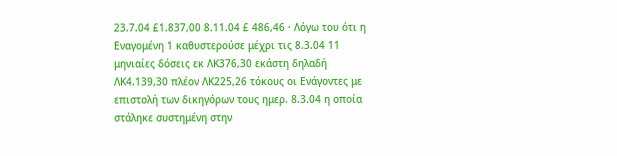23.7.04 £1.837,00 8.11.04 £ 486,46 · Λόγω του ότι η Εναγομένη 1 καθυστερούσε μέχρι τις 8.3.04 11 μηνιαίες δόσεις εκ ΛΚ376,30 εκάστη δηλαδή ΛΚ4.139,30 πλέον ΛΚ225,26 τόκους οι Ενάγοντες με επιστολή των δικηγόρων τους ημερ. 8.3.04 η οποία στάληκε συστημένη στην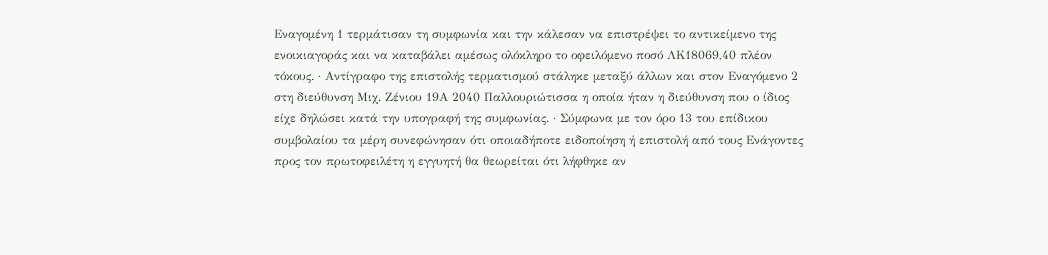Εναγομένη 1 τερμάτισαν τη συμφωνία και την κάλεσαν να επιστρέψει το αντικείμενο της ενοικιαγοράς και να καταβάλει αμέσως ολόκληρο το οφειλόμενο ποσό ΛΚ18069,40 πλέον τόκους. · Αντίγραφο της επιστολής τερματισμού στάληκε μεταξύ άλλων και στον Εναγόμενο 2 στη διεύθυνση Μιχ. Ζένιου 19Α 2040 Παλλουριώτισσα η οποία ήταν η διεύθυνση που ο ίδιος είχε δηλώσει κατά την υπογραφή της συμφωνίας. · Σύμφωνα με τον όρο 13 του επίδικου συμβολαίου τα μέρη συνεφώνησαν ότι οποιαδήποτε ειδοποίηση ή επιστολή από τους Ενάγοντες προς τον πρωτοφειλέτη η εγγυητή θα θεωρείται ότι λήφθηκε αν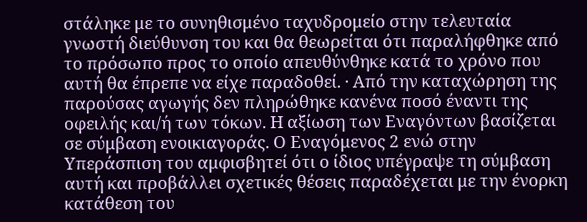στάληκε με το συνηθισμένο ταχυδρομείο στην τελευταία γνωστή διεύθυνση του και θα θεωρείται ότι παραλήφθηκε από το πρόσωπο προς το οποίο απευθύνθηκε κατά το χρόνο που αυτή θα έπρεπε να είχε παραδοθεί. · Από την καταχώρηση της παρούσας αγωγής δεν πληρώθηκε κανένα ποσό έναντι της οφειλής και/ή των τόκων. Η αξίωση των Εναγόντων βασίζεται σε σύμβαση ενοικιαγοράς. Ο Εναγόμενος 2 ενώ στην Υπεράσπιση του αμφισβητεί ότι ο ίδιος υπέγραψε τη σύμβαση αυτή και προβάλλει σχετικές θέσεις παραδέχεται με την ένορκη κατάθεση του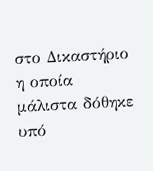στο Δικαστήριο η οποία μάλιστα δόθηκε υπό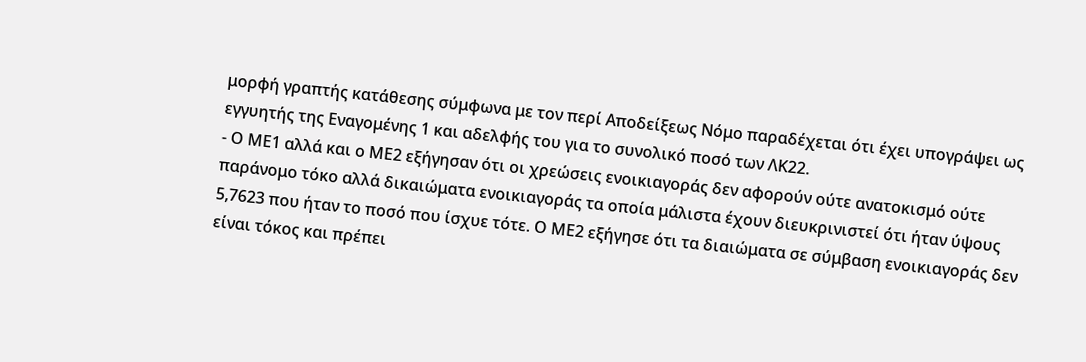μορφή γραπτής κατάθεσης σύμφωνα με τον περί Αποδείξεως Νόμο παραδέχεται ότι έχει υπογράψει ως εγγυητής της Εναγομένης 1 και αδελφής του για το συνολικό ποσό των ΛΚ22.
- Ο ΜΕ1 αλλά και ο ΜΕ2 εξήγησαν ότι οι χρεώσεις ενοικιαγοράς δεν αφορούν ούτε ανατοκισμό ούτε παράνομο τόκο αλλά δικαιώματα ενοικιαγοράς τα οποία μάλιστα έχουν διευκρινιστεί ότι ήταν ύψους 5,7623 που ήταν το ποσό που ίσχυε τότε. Ο ΜΕ2 εξήγησε ότι τα διαιώματα σε σύμβαση ενοικιαγοράς δεν είναι τόκος και πρέπει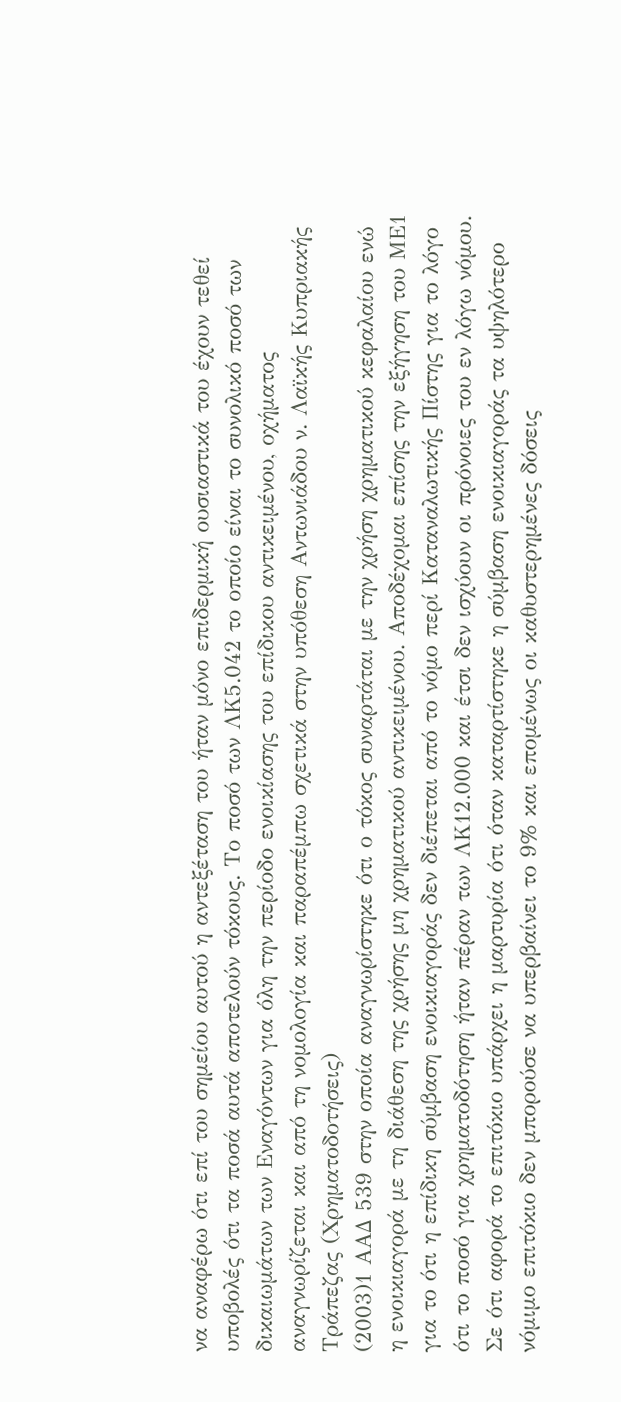να αναφέρω ότι επί του σημείου αυτού η αντεξέταση του ήταν μόνο επιδερμική ουσιαστικά του έχουν τεθεί υποβολές ότι τα ποσά αυτά αποτελούν τόκους. Το ποσό των ΛΚ5.042 το οποίο είναι το συνολικό ποσό των δικαιωμάτων των Εναγόντων για όλη την περίοδο ενοικίασης του επίδικου αντικειμένου, οχήματος αναγνωρίζεται και από τη νομολογία και παραπέμπω σχετικά στην υπόθεση Αντωνιάδου ν. Λαϊκής Κυπριακής Τράπεζας (Χρηματοδοτήσεις)
(2003)1 ΑΑΔ 539 στην οποία αναγνωρίστηκε ότι ο τόκος συναρτάται με την χρήση χρηματικού κεφαλαίου ενώ η ενοικιαγορά με τη διάθεση της χρήσης μη χρηματικού αντικειμένου. Αποδέχομαι επίσης την εξήγηση του ΜΕ1 για το ότι η επίδικη σύμβαση ενοικιαγοράς δεν διέπεται από το νόμο περί Καταναλωτικής Πίστης για το λόγο ότι το ποσό για χρηματοδότηση ήταν πέραν των ΛΚ12.000 και έτσι δεν ισχύουν οι πρόνοιες του εν λόγω νόμου. Σε ότι αφορά το επιτόκιο υπάρχει η μαρτυρία ότι όταν καταρτίστηκε η σύμβαση ενοικιαγοράς τα υψηλότερο νόμιμο επιτόκιο δεν μπορούσε να υπερβαίνει το 9% και επομένως οι καθυστερημένες δόσεις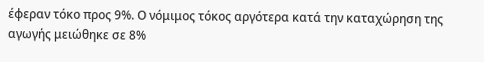έφεραν τόκο προς 9%. Ο νόμιμος τόκος αργότερα κατά την καταχώρηση της αγωγής μειώθηκε σε 8%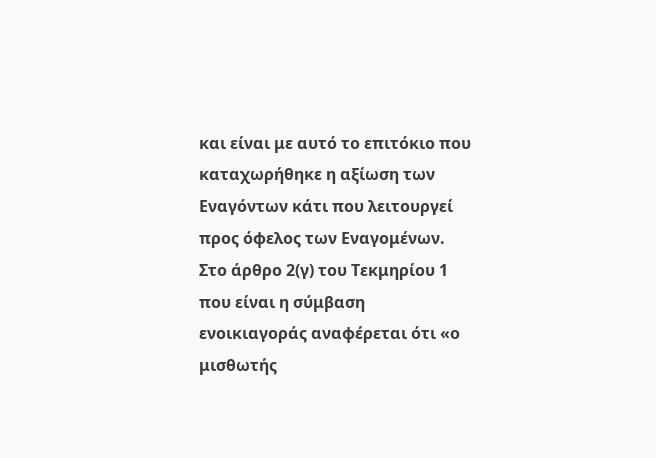και είναι με αυτό το επιτόκιο που καταχωρήθηκε η αξίωση των Εναγόντων κάτι που λειτουργεί προς όφελος των Εναγομένων. Στο άρθρο 2(γ) του Τεκμηρίου 1 που είναι η σύμβαση ενοικιαγοράς αναφέρεται ότι «ο μισθωτής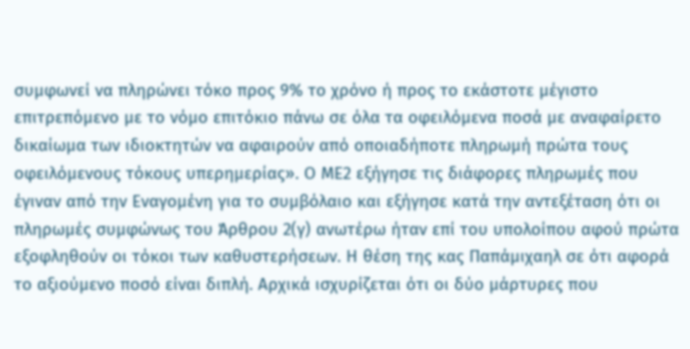συμφωνεί να πληρώνει τόκο προς 9% το χρόνο ή προς το εκάστοτε μέγιστο επιτρεπόμενο με το νόμο επιτόκιο πάνω σε όλα τα οφειλόμενα ποσά με αναφαίρετο δικαίωμα των ιδιοκτητών να αφαιρούν από οποιαδήποτε πληρωμή πρώτα τους οφειλόμενους τόκους υπερημερίας». Ο ΜΕ2 εξήγησε τις διάφορες πληρωμές που έγιναν από την Εναγομένη για το συμβόλαιο και εξήγησε κατά την αντεξέταση ότι οι πληρωμές συμφώνως του Άρθρου 2(γ) ανωτέρω ήταν επί του υπολοίπου αφού πρώτα εξοφληθούν οι τόκοι των καθυστερήσεων. Η θέση της κας Παπάμιχαηλ σε ότι αφορά το αξιούμενο ποσό είναι διπλή. Αρχικά ισχυρίζεται ότι οι δύο μάρτυρες που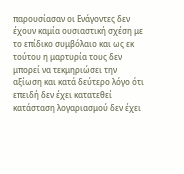παρουσίασαν οι Ενάγοντες δεν έχουν καμία ουσιαστική σχέση με το επίδικο συμβόλαιο και ως εκ τούτου η μαρτυρία τους δεν μπορεί να τεκμηριώσει την αξίωση και κατά δεύτερο λόγο ότι επειδή δεν έχει κατατεθεί κατάσταση λογαριασμού δεν έχει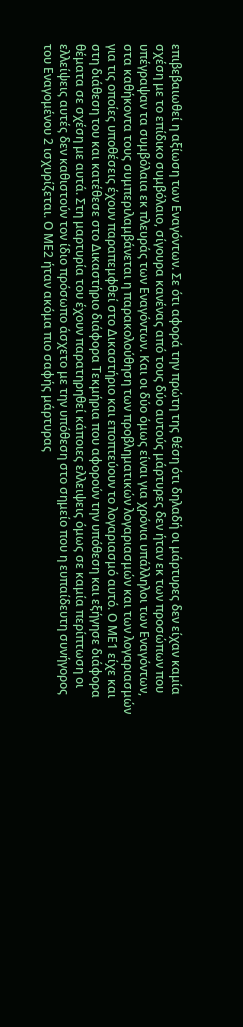επιβεβαιωθεί η αξίωση των Εναγόντων. Σε ότι αφορά την πρώτη της θέση ότι δηλαδή οι μάρτυρες δεν είχαν καμία σχέση με το επίδικο συμβόλαιο, σίγουρα κανένας από τους δύο αυτούς μάρτυρες δεν ήταν εκ των προσώπων που υπέγραψαν τα συμβόλαια εκ πλευράς των Εναγόντων. Και οι δύο όμως είναι για χρόνια υπάλληλοι των Εναγόντων, στα καθήκοντα τους συμπεριλαμβάνεται η παρακολούθηση των προβληματικών λογαριασμών και των λογαριασμών για τις οποίες υποθέσεις έχουν παραπεμφθεί στο Δικαστήριο και εποπτεύουν το λογαριασμό αυτό. Ο ΜΕ1 είχε και στη διάθεση του και κατέθεσε στο Δικαστήριο διάφορα Τεκμήρια που αφορούν την υπόθεση και εξήγησε διάφορα θέματα σε σχέση με αυτά. Στη μαρτυρία του έχουν παρατηρηθεί κάποιες ελλειψεις όμως σε καμία περίπτωση οι ελλείψεις αυτές δεν καθιστούν τον ίδιο πρόσωπο άσχετο με την υπόθεση στο σημείο που η ευπαίδευτη συνήγορος του Εναγομένου 2 ισχυρίζεται. Ο ΜΕ2 ήταν ακόμα πιο σαφής μάρτυρας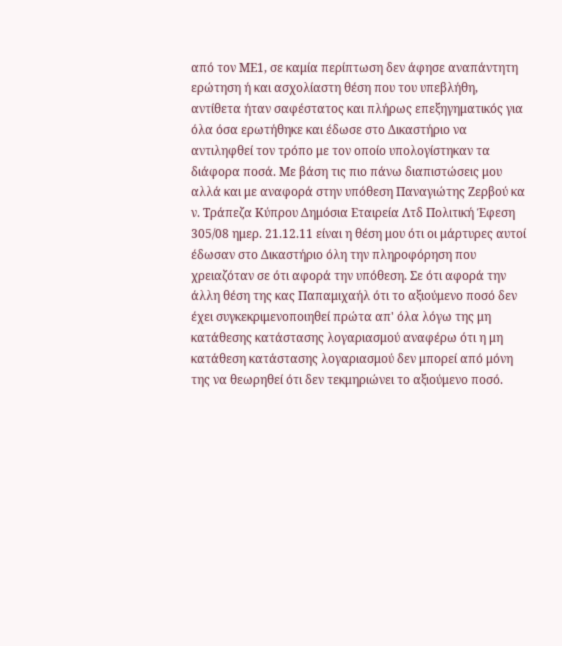από τον ΜΕ1, σε καμία περίπτωση δεν άφησε αναπάντητη ερώτηση ή και ασχολίαστη θέση που του υπεβλήθη, αντίθετα ήταν σαφέστατος και πλήρως επεξηγηματικός για όλα όσα ερωτήθηκε και έδωσε στο Δικαστήριο να αντιληφθεί τον τρόπο με τον οποίο υπολογίστηκαν τα διάφορα ποσά. Με βάση τις πιο πάνω διαπιστώσεις μου αλλά και με αναφορά στην υπόθεση Παναγιώτης Ζερβού κα ν. Τράπεζα Κύπρου Δημόσια Εταιρεία Λτδ Πολιτική Έφεση 305/08 ημερ. 21.12.11 είναι η θέση μου ότι οι μάρτυρες αυτοί έδωσαν στο Δικαστήριο όλη την πληροφόρηση που χρειαζόταν σε ότι αφορά την υπόθεση. Σε ότι αφορά την άλλη θέση της κας Παπαμιχαήλ ότι το αξιούμενο ποσό δεν έχει συγκεκριμενοποιηθεί πρώτα απ' όλα λόγω της μη κατάθεσης κατάστασης λογαριασμού αναφέρω ότι η μη κατάθεση κατάστασης λογαριασμού δεν μπορεί από μόνη της να θεωρηθεί ότι δεν τεκμηριώνει το αξιούμενο ποσό.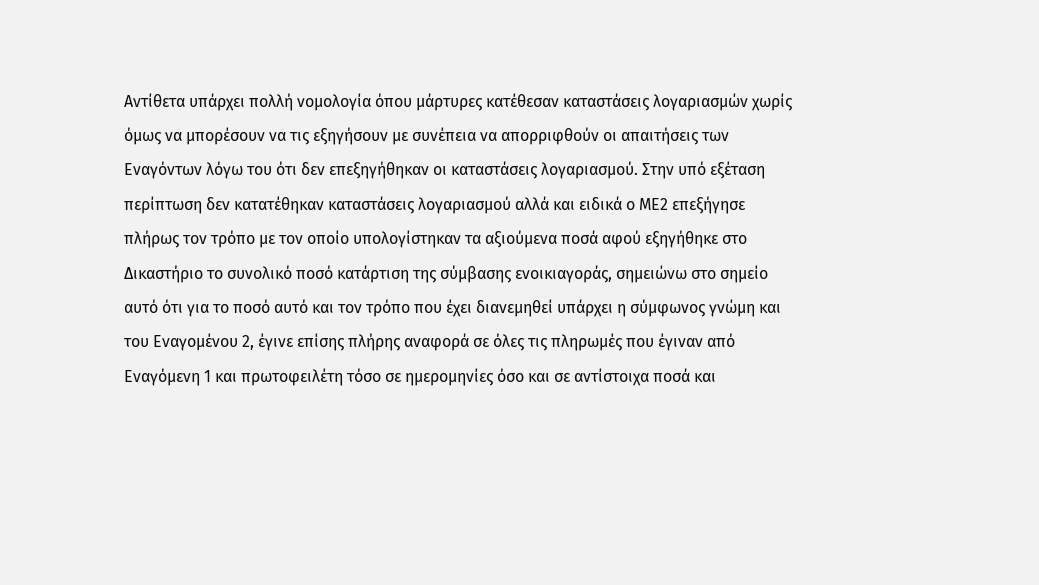Αντίθετα υπάρχει πολλή νομολογία όπου μάρτυρες κατέθεσαν καταστάσεις λογαριασμών χωρίς όμως να μπορέσουν να τις εξηγήσουν με συνέπεια να απορριφθούν οι απαιτήσεις των Εναγόντων λόγω του ότι δεν επεξηγήθηκαν οι καταστάσεις λογαριασμού. Στην υπό εξέταση περίπτωση δεν κατατέθηκαν καταστάσεις λογαριασμού αλλά και ειδικά ο ΜΕ2 επεξήγησε πλήρως τον τρόπο με τον οποίο υπολογίστηκαν τα αξιούμενα ποσά αφού εξηγήθηκε στο Δικαστήριο το συνολικό ποσό κατάρτιση της σύμβασης ενοικιαγοράς, σημειώνω στο σημείο αυτό ότι για το ποσό αυτό και τον τρόπο που έχει διανεμηθεί υπάρχει η σύμφωνος γνώμη και του Εναγομένου 2, έγινε επίσης πλήρης αναφορά σε όλες τις πληρωμές που έγιναν από Εναγόμενη 1 και πρωτοφειλέτη τόσο σε ημερομηνίες όσο και σε αντίστοιχα ποσά και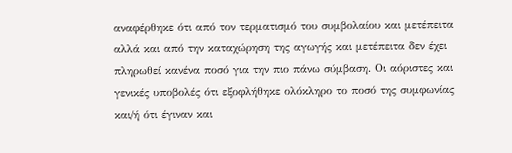αναφέρθηκε ότι από τον τερματισμό του συμβολαίου και μετέπειτα αλλά και από την καταχώρηση της αγωγής και μετέπειτα δεν έχει πληρωθεί κανένα ποσό για την πιο πάνω σύμβαση. Οι αόριστες και γενικές υποβολές ότι εξοφλήθηκε ολόκληρο το ποσό της συμφωνίας και/ή ότι έγιναν και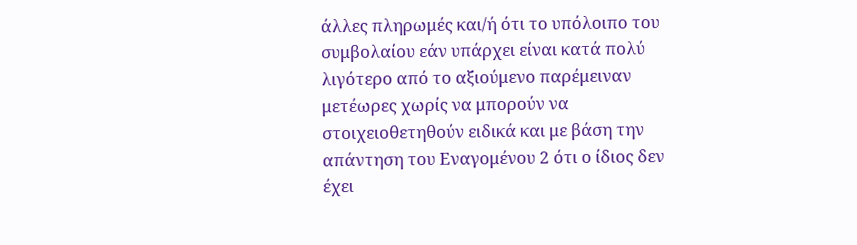άλλες πληρωμές και/ή ότι το υπόλοιπο του συμβολαίου εάν υπάρχει είναι κατά πολύ λιγότερο από το αξιούμενο παρέμειναν μετέωρες χωρίς να μπορούν να στοιχειοθετηθούν ειδικά και με βάση την απάντηση του Εναγομένου 2 ότι ο ίδιος δεν έχει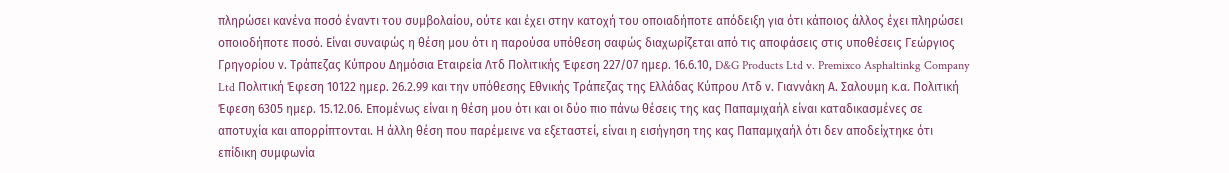πληρώσει κανένα ποσό έναντι του συμβολαίου, ούτε και έχει στην κατοχή του οποιαδήποτε απόδειξη για ότι κάποιος άλλος έχει πληρώσει οποιοδήποτε ποσό. Είναι συναφώς η θέση μου ότι η παρούσα υπόθεση σαφώς διαχωρίζεται από τις αποφάσεις στις υποθέσεις Γεώργιος Γρηγορίου ν. Τράπεζας Κύπρου Δημόσια Εταιρεία Λτδ Πολιτικής Έφεση 227/07 ημερ. 16.6.10, D&G Products Ltd v. Premixco Asphaltinkg Company Ltd Πολιτική Έφεση 10122 ημερ. 26.2.99 και την υπόθεσης Εθνικής Τράπεζας της Ελλάδας Κύπρου Λτδ ν. Γιαννάκη Α. Σαλουμη κ.α. Πολιτική Έφεση 6305 ημερ. 15.12.06. Επομένως είναι η θέση μου ότι και οι δύο πιο πάνω θέσεις της κας Παπαμιχαήλ είναι καταδικασμένες σε αποτυχία και απορρίπτονται. Η άλλη θέση που παρέμεινε να εξεταστεί, είναι η εισήγηση της κας Παπαμιχαήλ ότι δεν αποδείχτηκε ότι επίδικη συμφωνία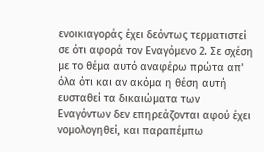ενοικιαγοράς έχει δεόντως τερματιστεί σε ότι αφορά τον Εναγόμενο 2. Σε σχέση με το θέμα αυτό αναφέρω πρώτα απ' όλα ότι και αν ακόμα η θέση αυτή ευσταθεί τα δικαιώματα των Εναγόντων δεν επηρεάζονται αφού έχει νομολογηθεί, και παραπέμπω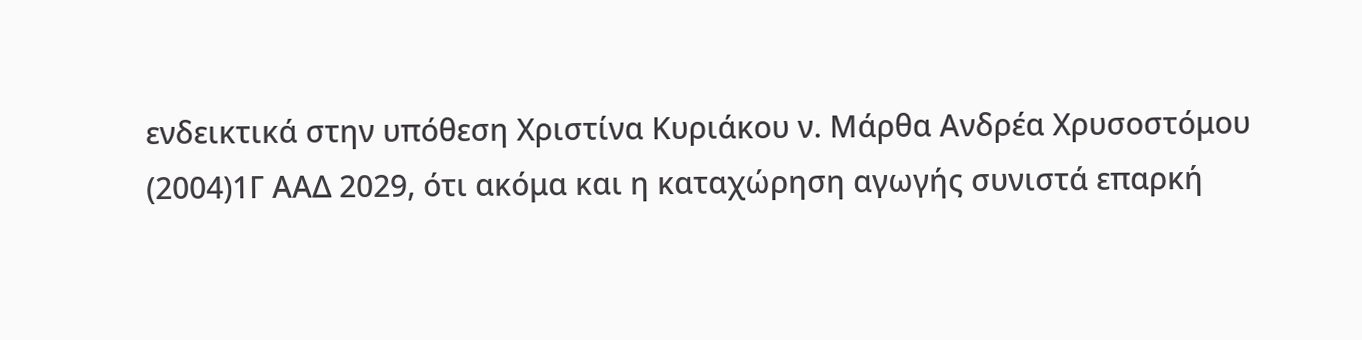ενδεικτικά στην υπόθεση Χριστίνα Κυριάκου ν. Μάρθα Ανδρέα Χρυσοστόμου
(2004)1Γ ΑΑΔ 2029, ότι ακόμα και η καταχώρηση αγωγής συνιστά επαρκή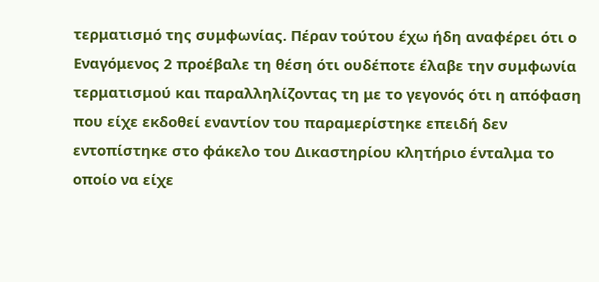τερματισμό της συμφωνίας. Πέραν τούτου έχω ήδη αναφέρει ότι ο Εναγόμενος 2 προέβαλε τη θέση ότι ουδέποτε έλαβε την συμφωνία τερματισμού και παραλληλίζοντας τη με το γεγονός ότι η απόφαση που είχε εκδοθεί εναντίον του παραμερίστηκε επειδή δεν εντοπίστηκε στο φάκελο του Δικαστηρίου κλητήριο ένταλμα το οποίο να είχε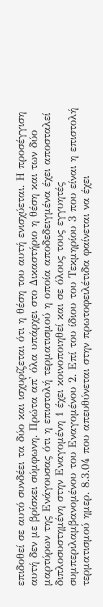επιδοθεί σε αυτό συνδέει τα δύο και ισχυρίζεται ότι η θέση του αυτή ενισχύεται. Η προσέγγιση αυτή δεν με βρίσκει σύμφωνη. Πρώτα απ' όλα υπάρχει στο Δικαστήριο η θέση και των δύο μαρτύρων της Ενάγουσας ότι η επιστολή τερματισμού η οποία αποδεδειγμένα έχει αποσταλεί διπλοσυστημένη στην Εναγομένη 1 έχει κοινοποιηθεί και σε όλους τους εγγυητές συμπεριλαμβανομένου του Εναγομένου 2. Επί του ίδιου του Τεκμηρίου 3 που είναι η επιστολή τερματισμού ημερ. 8.3.04 που απευθύνεται στην πρωτοφειλέτιδα φαίνεται να έχει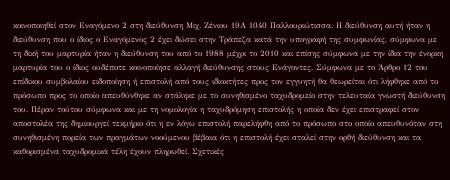κοινοποιηθεί στον Εναγόμενο 2 στη διεύθυνση Μιχ. Ζένιου 19Α 1040 Παλλουριώτισσα. Η διεύθυνση αυτή ήταν η διεύθυνση που ο ίδιος ο Εναγόμενος 2 έχει δώσει στην Τράπεζα κατά την υπογραφή της συμφωνίας, σύμφωνα με τη δική του μαρτυρία ήταν η διεύθυνση του από το 1988 μέχρι το 2010 και επίσης σύμφωνα με την ίδια την ένορκη μαρτυρία του ο ίδιος ουδέποτε κοινοποίησε αλλαγή διεύθυνσης στους Ενάγοντες. Σύμφωνα με το Άρθρο 12 του επίδικου συμβολαίου ειδοποίηση ή επιστολή από τους ιδιοκτήτες προς τον εγγυητή θα θεωρείται ότι λήφθηκε από το πρόσωπο προς το οποίο απευθύνθηκε αν στάληκε με το συνηθισμένο ταχυδρομείο στην τελευταία γνωστή διεύθυνση του. Πέραν τούτου σύμφωνα και με τη νομολογία η ταχυδρόμηση επιστολής η οποία δεν έχει επιστραφεί στον αποστολέα της δημιουργεί τεκμήριο ότι η εν λόγω επιστολή παρελήφθη από το πρόσωπο στο οποίο απευθυνόταν στη συνηθισμένη πορεία των πραγμάτων νοούμενου βέβαια ότι η επιστολή έχει σταλεί στην ορθή διεύθυνση και τα καθορισμένα ταχυδρομικά τέλη έχουν πληρωθεί. Σχετικές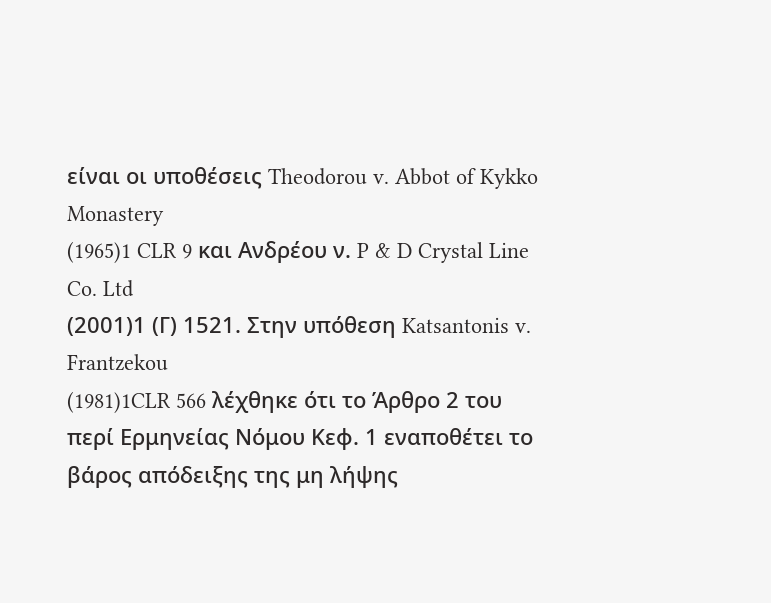είναι οι υποθέσεις Theodorou v. Abbot of Kykko Monastery
(1965)1 CLR 9 και Ανδρέου ν. P & D Crystal Line Co. Ltd
(2001)1 (Γ) 1521. Στην υπόθεση Katsantonis v. Frantzekou
(1981)1CLR 566 λέχθηκε ότι το Άρθρο 2 του περί Ερμηνείας Νόμου Κεφ. 1 εναποθέτει το βάρος απόδειξης της μη λήψης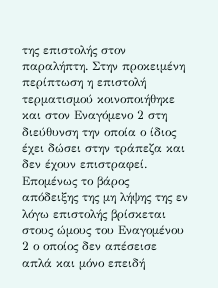της επιστολής στον παραλήπτη. Στην προκειμένη περίπτωση η επιστολή τερματισμού κοινοποιήθηκε και στον Εναγόμενο 2 στη διεύθυνση την οποία ο ίδιος έχει δώσει στην τράπεζα και δεν έχουν επιστραφεί. Επομένως το βάρος απόδειξης της μη λήψης της εν λόγω επιστολής βρίσκεται στους ώμους του Εναγομένου 2 ο οποίος δεν απέσεισε απλά και μόνο επειδή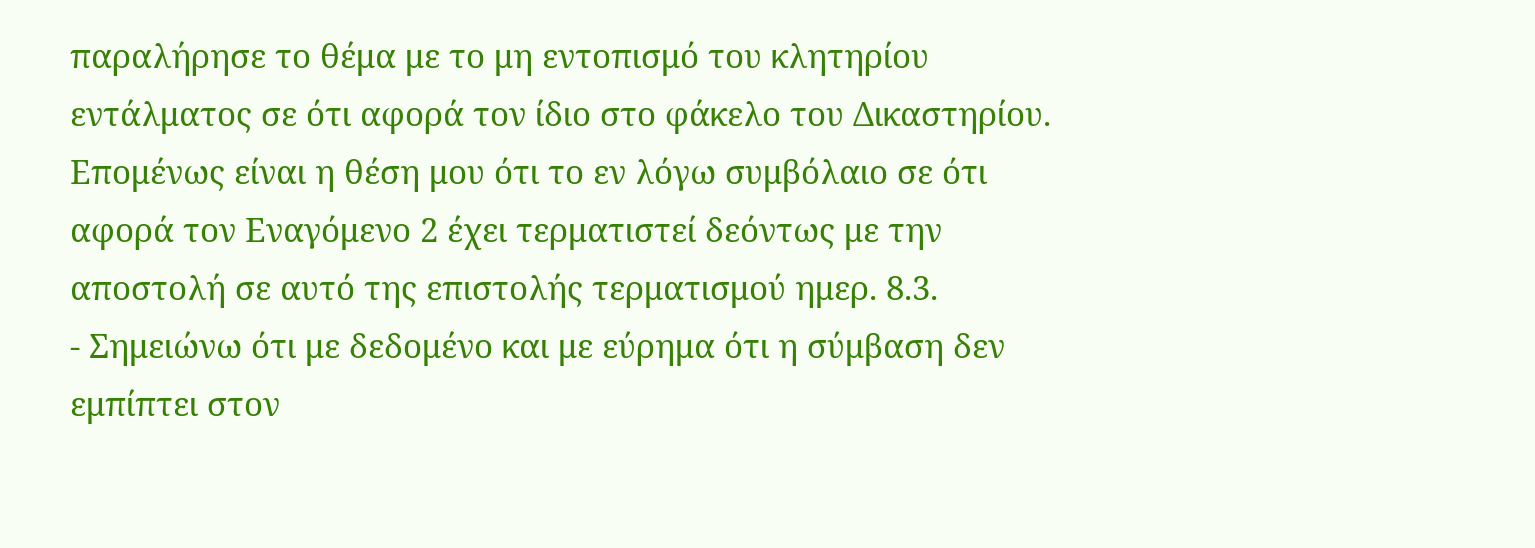παραλήρησε το θέμα με το μη εντοπισμό του κλητηρίου εντάλματος σε ότι αφορά τον ίδιο στο φάκελο του Δικαστηρίου. Επομένως είναι η θέση μου ότι το εν λόγω συμβόλαιο σε ότι αφορά τον Εναγόμενο 2 έχει τερματιστεί δεόντως με την αποστολή σε αυτό της επιστολής τερματισμού ημερ. 8.3.
- Σημειώνω ότι με δεδομένο και με εύρημα ότι η σύμβαση δεν εμπίπτει στον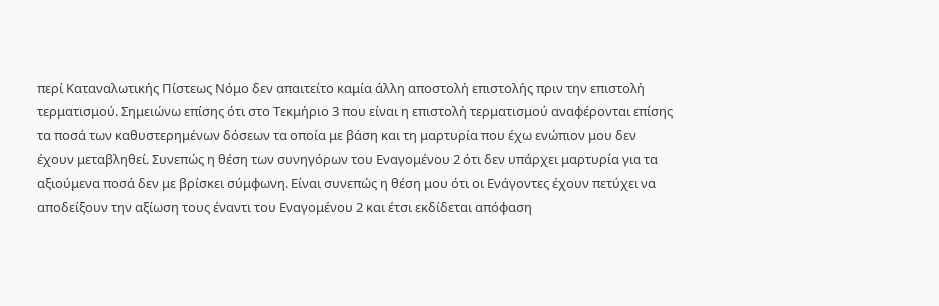περί Καταναλωτικής Πίστεως Νόμο δεν απαιτείτο καμία άλλη αποστολή επιστολής πριν την επιστολή τερματισμού. Σημειώνω επίσης ότι στο Τεκμήριο 3 που είναι η επιστολή τερματισμού αναφέρονται επίσης τα ποσά των καθυστερημένων δόσεων τα οποία με βάση και τη μαρτυρία που έχω ενώπιον μου δεν έχουν μεταβληθεί. Συνεπώς η θέση των συνηγόρων του Εναγομένου 2 ότι δεν υπάρχει μαρτυρία για τα αξιούμενα ποσά δεν με βρίσκει σύμφωνη. Είναι συνεπώς η θέση μου ότι οι Ενάγοντες έχουν πετύχει να αποδείξουν την αξίωση τους έναντι του Εναγομένου 2 και έτσι εκδίδεται απόφαση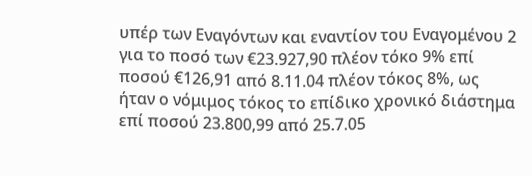υπέρ των Εναγόντων και εναντίον του Εναγομένου 2 για το ποσό των €23.927,90 πλέον τόκο 9% επί ποσού €126,91 από 8.11.04 πλέον τόκος 8%, ως ήταν ο νόμιμος τόκος το επίδικο χρονικό διάστημα επί ποσού 23.800,99 από 25.7.05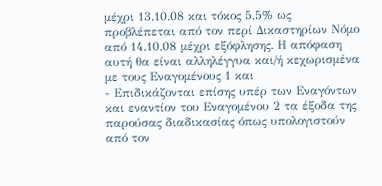μέχρι 13.10.08 και τόκος 5,5% ως προβλέπεται από τον περί Δικαστηρίων Νόμο από 14.10.08 μέχρι εξόφλησης. Η απόφαση αυτή θα είναι αλληλέγγυα και/ή κεχωρισμένα με τους Εναγομένους 1 και
- Επιδικάζονται επίσης υπέρ των Εναγόντων και εναντίον του Εναγομένου 2 τα έξοδα της παρούσας διαδικασίας όπως υπολογιστούν από τον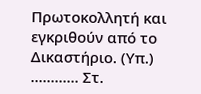Πρωτοκολλητή και εγκριθούν από το Δικαστήριο. (Υπ.) ............ Στ.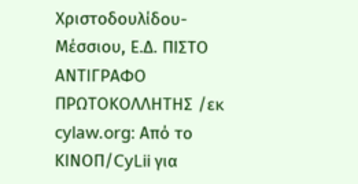Χριστοδουλίδου-Μέσσιου, Ε.Δ. ΠΙΣΤΟ ΑΝΤΙΓΡΑΦΟ ΠΡΩΤΟΚΟΛΛΗΤΗΣ /εκ cylaw.org: Από το ΚΙΝOΠ/CyLii για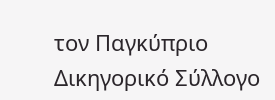τον Παγκύπριο Δικηγορικό Σύλλογο